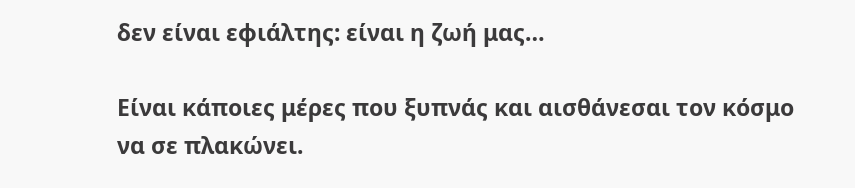δεν είναι εφιάλτης: είναι η ζωή μας…

Είναι κάποιες μέρες που ξυπνάς και αισθάνεσαι τον κόσμο να σε πλακώνει.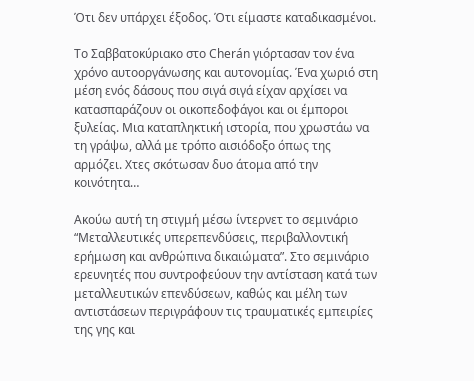Ότι δεν υπάρχει έξοδος. Ότι είμαστε καταδικασμένοι.

Το Σαββατοκύριακο στο Cherán γιόρτασαν τον ένα χρόνο αυτοοργάνωσης και αυτονομίας. Ένα χωριό στη μέση ενός δάσους που σιγά σιγά είχαν αρχίσει να κατασπαράζουν οι οικοπεδοφάγοι και οι έμποροι ξυλείας. Μια καταπληκτική ιστορία, που χρωστάω να τη γράψω, αλλά με τρόπο αισιόδοξο όπως της αρμόζει. Χτες σκότωσαν δυο άτομα από την κοινότητα…

Ακούω αυτή τη στιγμή μέσω ίντερνετ το σεμινάριο “Μεταλλευτικές υπερεπενδύσεις, περιβαλλοντική ερήμωση και ανθρώπινα δικαιώματα”. Στο σεμινάριο ερευνητές που συντροφεύουν την αντίσταση κατά των μεταλλευτικών επενδύσεων, καθώς και μέλη των αντιστάσεων περιγράφουν τις τραυματικές εμπειρίες της γης και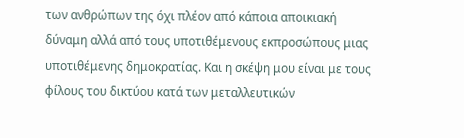των ανθρώπων της όχι πλέον από κάποια αποικιακή δύναμη αλλά από τους υποτιθέμενους εκπροσώπους μιας υποτιθέμενης δημοκρατίας. Και η σκέψη μου είναι με τους φίλους του δικτύου κατά των μεταλλευτικών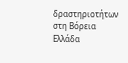δραστηριοτήτων στη Βόρεια Ελλάδα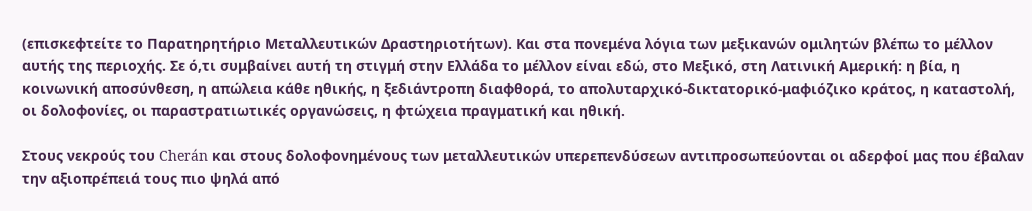(επισκεφτείτε το Παρατηρητήριο Μεταλλευτικών Δραστηριοτήτων). Και στα πονεμένα λόγια των μεξικανών ομιλητών βλέπω το μέλλον αυτής της περιοχής. Σε ό,τι συμβαίνει αυτή τη στιγμή στην Ελλάδα το μέλλον είναι εδώ, στο Μεξικό, στη Λατινική Αμερική: η βία, η κοινωνική αποσύνθεση, η απώλεια κάθε ηθικής, η ξεδιάντροπη διαφθορά, το απολυταρχικό-δικτατορικό-μαφιόζικο κράτος, η καταστολή, οι δολοφονίες, οι παραστρατιωτικές οργανώσεις, η φτώχεια πραγματική και ηθική.

Στους νεκρούς του Cherán και στους δολοφονημένους των μεταλλευτικών υπερεπενδύσεων αντιπροσωπεύονται οι αδερφοί μας που έβαλαν την αξιοπρέπειά τους πιο ψηλά από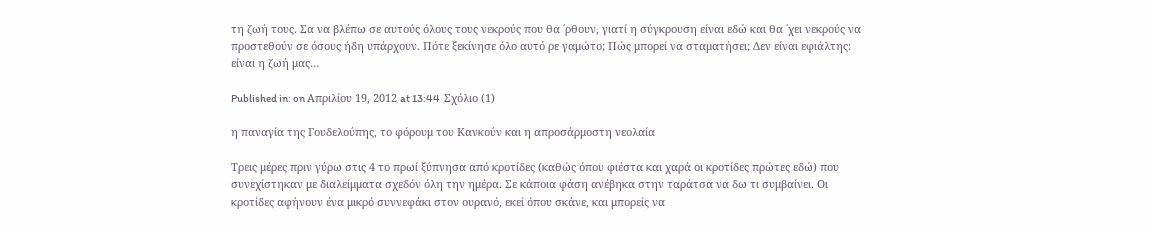τη ζωή τους. Σα να βλέπω σε αυτούς όλους τους νεκρούς που θα ΄ρθουν, γιατί η σύγκρουση είναι εδώ και θα ΄χει νεκρούς να προστεθούν σε όσους ήδη υπάρχουν. Πότε ξεκίνησε όλο αυτό ρε γαμώτο; Πώς μπορεί να σταματήσει; Δεν είναι εφιάλτης: είναι η ζωή μας…

Published in: on Απριλίου 19, 2012 at 13:44  Σχόλιο (1)

η παναγία της Γουδελούπης, το φόρουμ του Κανκούν και η απροσάρμοστη νεολαία

Τρεις μέρες πριν γύρω στις 4 το πρωί ξύπνησα από κροτίδες (καθώς όπου φιέστα και χαρά οι κροτίδες πρώτες εδώ) που συνεχίστηκαν με διαλείμματα σχεδόν όλη την ημέρα. Σε κάποια φάση ανέβηκα στην ταράτσα να δω τι συμβαίνει. Οι κροτίδες αφήνουν ένα μικρό συννεφάκι στον ουρανό, εκεί όπου σκάνε, και μπορείς να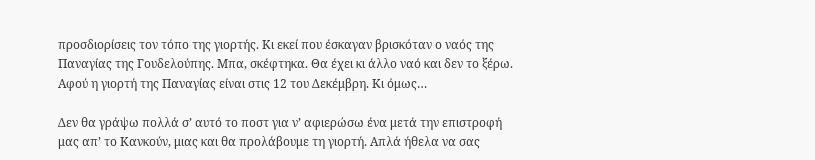προσδιορίσεις τον τόπο της γιορτής. Κι εκεί που έσκαγαν βρισκόταν ο ναός της Παναγίας της Γουδελούπης. Μπα, σκέφτηκα. Θα έχει κι άλλο ναό και δεν το ξέρω. Αφού η γιορτή της Παναγίας είναι στις 12 του Δεκέμβρη. Κι όμως…

Δεν θα γράψω πολλά σ’ αυτό το ποστ για ν’ αφιερώσω ένα μετά την επιστροφή μας απ’ το Κανκούν, μιας και θα προλάβουμε τη γιορτή. Απλά ήθελα να σας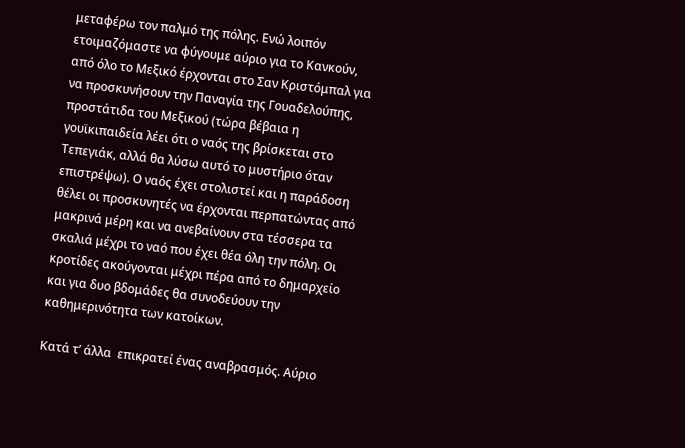μεταφέρω τον παλμό της πόλης. Ενώ λοιπόν ετοιμαζόμαστε να φύγουμε αύριο για το Κανκούν, από όλο το Μεξικό έρχονται στο Σαν Κριστόμπαλ για να προσκυνήσουν την Παναγία της Γουαδελούπης, προστάτιδα του Μεξικού (τώρα βέβαια η γουϊκιπαιδεία λέει ότι ο ναός της βρίσκεται στο Τεπεγιάκ, αλλά θα λύσω αυτό το μυστήριο όταν επιστρέψω). Ο ναός έχει στολιστεί και η παράδοση θέλει οι προσκυνητές να έρχονται περπατώντας από μακρινά μέρη και να ανεβαίνουν στα τέσσερα τα σκαλιά μέχρι το ναό που έχει θέα όλη την πόλη. Οι κροτίδες ακούγονται μέχρι πέρα από το δημαρχείο και για δυο βδομάδες θα συνοδεύουν την καθημερινότητα των κατοίκων.

Κατά τ’ άλλα  επικρατεί ένας αναβρασμός. Αύριο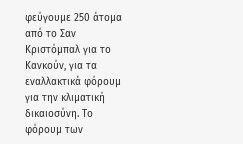φεύγουμε 250 άτομα από το Σαν Κριστόμπαλ για το Κανκούν, για τα εναλλακτικά φόρουμ για την κλιματική δικαιοσύνη. Το φόρουμ των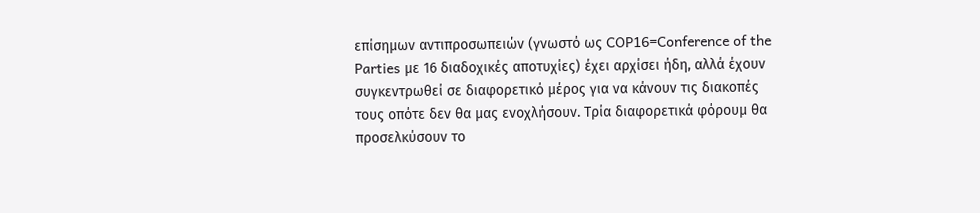επίσημων αντιπροσωπειών (γνωστό ως COP16=Conference of the Parties με 16 διαδοχικές αποτυχίες) έχει αρχίσει ήδη, αλλά έχουν συγκεντρωθεί σε διαφορετικό μέρος για να κάνουν τις διακοπές τους οπότε δεν θα μας ενοχλήσουν. Τρία διαφορετικά φόρουμ θα προσελκύσουν το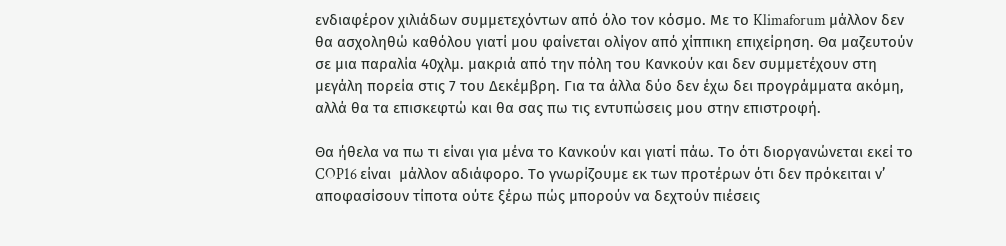ενδιαφέρον χιλιάδων συμμετεχόντων από όλο τον κόσμο. Με το Klimaforum μάλλον δεν θα ασχοληθώ καθόλου γιατί μου φαίνεται ολίγον από χίππικη επιχείρηση. Θα μαζευτούν σε μια παραλία 40χλμ. μακριά από την πόλη του Κανκούν και δεν συμμετέχουν στη μεγάλη πορεία στις 7 του Δεκέμβρη. Για τα άλλα δύο δεν έχω δει προγράμματα ακόμη, αλλά θα τα επισκεφτώ και θα σας πω τις εντυπώσεις μου στην επιστροφή.

Θα ήθελα να πω τι είναι για μένα το Κανκούν και γιατί πάω. Το ότι διοργανώνεται εκεί το COP16 είναι  μάλλον αδιάφορο. Το γνωρίζουμε εκ των προτέρων ότι δεν πρόκειται ν’ αποφασίσουν τίποτα ούτε ξέρω πώς μπορούν να δεχτούν πιέσεις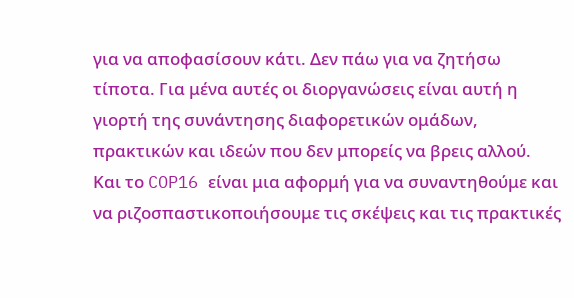για να αποφασίσουν κάτι. Δεν πάω για να ζητήσω τίποτα. Για μένα αυτές οι διοργανώσεις είναι αυτή η γιορτή της συνάντησης διαφορετικών ομάδων, πρακτικών και ιδεών που δεν μπορείς να βρεις αλλού. Και το COP16 είναι μια αφορμή για να συναντηθούμε και να ριζοσπαστικοποιήσουμε τις σκέψεις και τις πρακτικές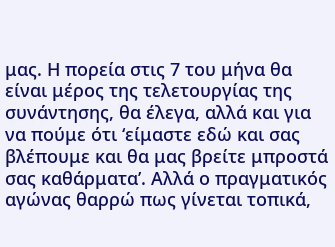μας. Η πορεία στις 7 του μήνα θα είναι μέρος της τελετουργίας της συνάντησης, θα έλεγα, αλλά και για να πούμε ότι ‘είμαστε εδώ και σας βλέπουμε και θα μας βρείτε μπροστά σας καθάρματα’. Αλλά ο πραγματικός αγώνας θαρρώ πως γίνεται τοπικά,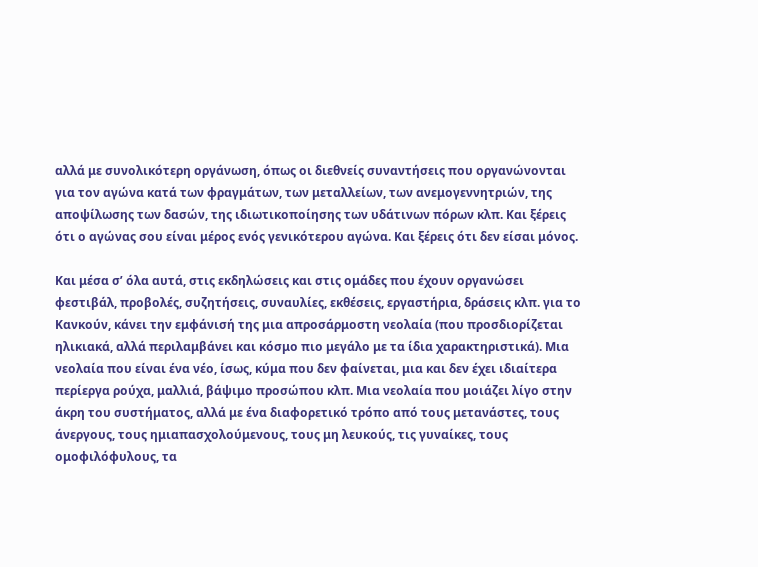αλλά με συνολικότερη οργάνωση, όπως οι διεθνείς συναντήσεις που οργανώνονται για τον αγώνα κατά των φραγμάτων, των μεταλλείων, των ανεμογεννητριών, της αποψίλωσης των δασών, της ιδιωτικοποίησης των υδάτινων πόρων κλπ. Και ξέρεις ότι ο αγώνας σου είναι μέρος ενός γενικότερου αγώνα. Και ξέρεις ότι δεν είσαι μόνος.

Και μέσα σ’ όλα αυτά, στις εκδηλώσεις και στις ομάδες που έχουν οργανώσει φεστιβάλ, προβολές, συζητήσεις, συναυλίες, εκθέσεις, εργαστήρια, δράσεις κλπ. για το Κανκούν, κάνει την εμφάνισή της μια απροσάρμοστη νεολαία (που προσδιορίζεται ηλικιακά, αλλά περιλαμβάνει και κόσμο πιο μεγάλο με τα ίδια χαρακτηριστικά). Μια νεολαία που είναι ένα νέο, ίσως, κύμα που δεν φαίνεται, μια και δεν έχει ιδιαίτερα περίεργα ρούχα, μαλλιά, βάψιμο προσώπου κλπ. Μια νεολαία που μοιάζει λίγο στην άκρη του συστήματος, αλλά με ένα διαφορετικό τρόπο από τους μετανάστες, τους άνεργους, τους ημιαπασχολούμενους, τους μη λευκούς, τις γυναίκες, τους ομοφιλόφυλους, τα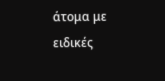άτομα με ειδικές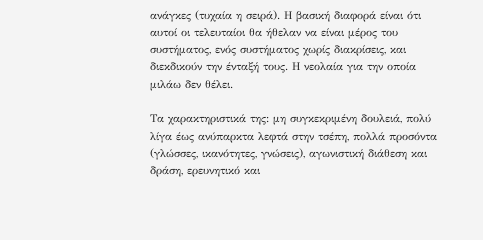ανάγκες (τυχαία η σειρά). Η βασική διαφορά είναι ότι αυτοί οι τελευταίοι θα ήθελαν να είναι μέρος του συστήματος, ενός συστήματος χωρίς διακρίσεις, και διεκδικούν την ένταξή τους. Η νεολαία για την οποία μιλάω δεν θέλει.

Τα χαρακτηριστικά της: μη συγκεκριμένη δουλειά, πολύ λίγα έως ανύπαρκτα λεφτά στην τσέπη, πολλά προσόντα (γλώσσες, ικανότητες, γνώσεις), αγωνιστική διάθεση και δράση, ερευνητικό και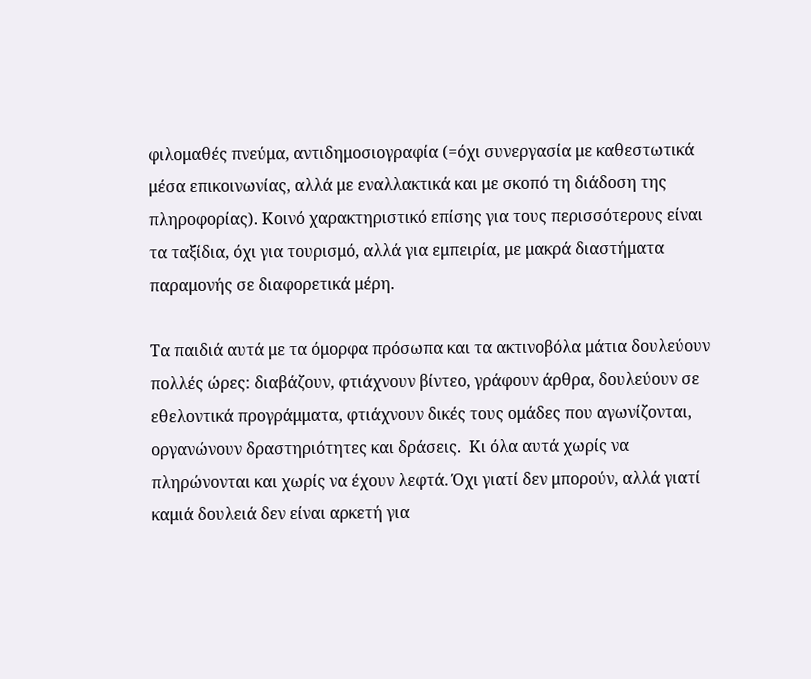φιλομαθές πνεύμα, αντιδημοσιογραφία (=όχι συνεργασία με καθεστωτικά μέσα επικοινωνίας, αλλά με εναλλακτικά και με σκοπό τη διάδοση της πληροφορίας). Κοινό χαρακτηριστικό επίσης για τους περισσότερους είναι τα ταξίδια, όχι για τουρισμό, αλλά για εμπειρία, με μακρά διαστήματα παραμονής σε διαφορετικά μέρη.

Τα παιδιά αυτά με τα όμορφα πρόσωπα και τα ακτινοβόλα μάτια δουλεύουν πολλές ώρες: διαβάζουν, φτιάχνουν βίντεο, γράφουν άρθρα, δουλεύουν σε εθελοντικά προγράμματα, φτιάχνουν δικές τους ομάδες που αγωνίζονται, οργανώνουν δραστηριότητες και δράσεις.  Κι όλα αυτά χωρίς να πληρώνονται και χωρίς να έχουν λεφτά. Όχι γιατί δεν μπορούν, αλλά γιατί καμιά δουλειά δεν είναι αρκετή για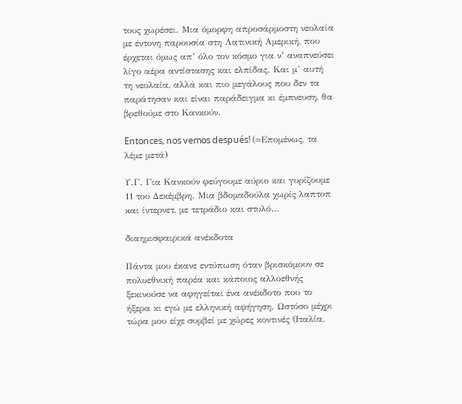τους χωρέσει. Μια όμορφη απροσάρμοστη νεολαία με έντονη παρουσία στη Λατινική Αμερική, που έρχεται όμως απ’ όλο τον κόσμο για ν’ αναπνεύσει λίγο αέρα αντίστασης και ελπίδας. Και μ’ αυτή τη νεολαία, αλλά και πιο μεγάλους που δεν τα παράτησαν και είναι παράδειγμα κι έμπνευση, θα βρεθούμε στο Κανκούν.

Entonces, nos vemos después! (=Επομένως, τα λέμε μετά)

Υ.Γ. Για Κανκούν φεύγουμε αύριο και γυρίζουμε 11 του Δεκέμβρη. Μια βδομαδούλα χωρίς λαπτοπ και ίντερνετ, με τετράδιο και στυλό…

διαημισφαιρικά ανέκδοτα

Πάντα μου έκανε εντύπωση όταν βρισκόμουν σε πολυεθνική παρέα και κάποιος αλλοεθνής ξεκινούσε να αφηγείται ένα ανέκδοτο που το ήξερα κι εγώ με ελληνική αφήγηση. Ωστόσο μέχρι τώρα μου είχε συμβεί με χώρες κοντινές (Ιταλία,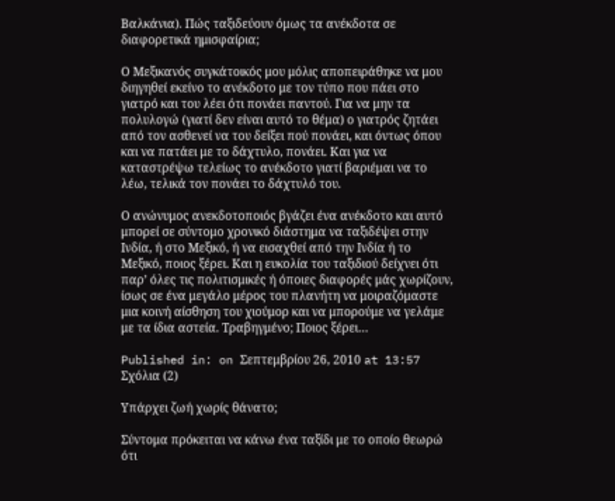Βαλκάνια). Πώς ταξιδεύουν όμως τα ανέκδοτα σε διαφορετικά ημισφαίρια;

Ο Μεξικανός συγκάτοικός μου μόλις αποπειράθηκε να μου διηγηθεί εκείνο το ανέκδοτο με τον τύπο που πάει στο γιατρό και του λέει ότι πονάει παντού. Για να μην τα πολυλογώ (γιατί δεν είναι αυτό το θέμα) ο γιατρός ζητάει από τον ασθενεί να του δείξει πού πονάει, και όντως όπου και να πατάει με το δάχτυλο, πονάει. Και για να καταστρέψω τελείως το ανέκδοτο γιατί βαριέμαι να το λέω, τελικά τον πονάει το δάχτυλό του.

Ο ανώνυμος ανεκδοτοποιός βγάζει ένα ανέκδοτο και αυτό μπορεί σε σύντομο χρονικό διάστημα να ταξιδέψει στην Ινδία, ή στο Μεξικό, ή να εισαχθεί από την Ινδία ή το Μεξικό, ποιος ξέρει. Και η ευκολία του ταξιδιού δείχνει ότι παρ’ όλες τις πολιτισμικές ή όποιες διαφορές μάς χωρίζουν, ίσως σε ένα μεγάλο μέρος του πλανήτη να μοιραζόμαστε μια κοινή αίσθηση του χιούμορ και να μπορούμε να γελάμε με τα ίδια αστεία. Τραβηγμένο; Ποιος ξέρει…

Published in: on Σεπτεμβρίου 26, 2010 at 13:57  Σχόλια (2)

Υπάρχει ζωή χωρίς θάνατο;

Σύντομα πρόκειται να κάνω ένα ταξίδι με το οποίο θεωρώ ότι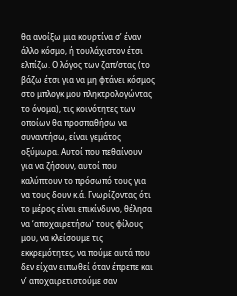θα ανοίξω μια κουρτίνα σ’ έναν άλλο κόσμο, ή τουλάχιστον έτσι ελπίζω. Ο λόγος των ζαπ/στας (το βάζω έτσι για να μη φτάνει κόσμος στο μπλογκ μου πληκτρολογώντας το όνομα), τις κοινότητες των οποίων θα προσπαθήσω να συναντήσω, είναι γεμάτος οξύμωρα. Αυτοί που πεθαίνουν για να ζήσουν, αυτοί που καλύπτουν το πρόσωπό τους για να τους δουν κ.ά. Γνωρίζοντας ότι το μέρος είναι επικίνδυνο, θέλησα να ‘αποχαιρετήσω’ τους φίλους μου, να κλείσουμε τις εκκρεμότητες, να πούμε αυτά που δεν είχαν ειπωθεί όταν έπρεπε και ν’ αποχαιρετιστούμε σαν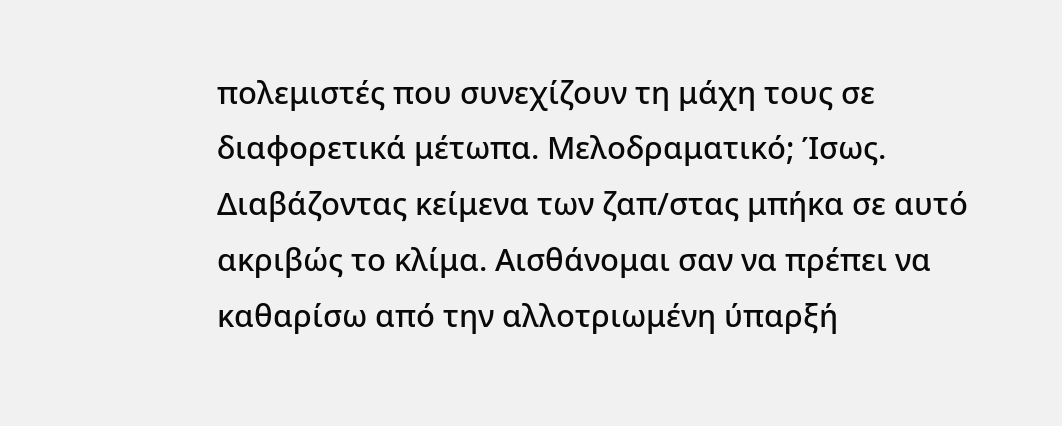πολεμιστές που συνεχίζουν τη μάχη τους σε διαφορετικά μέτωπα. Μελοδραματικό; Ίσως. Διαβάζοντας κείμενα των ζαπ/στας μπήκα σε αυτό ακριβώς το κλίμα. Αισθάνομαι σαν να πρέπει να καθαρίσω από την αλλοτριωμένη ύπαρξή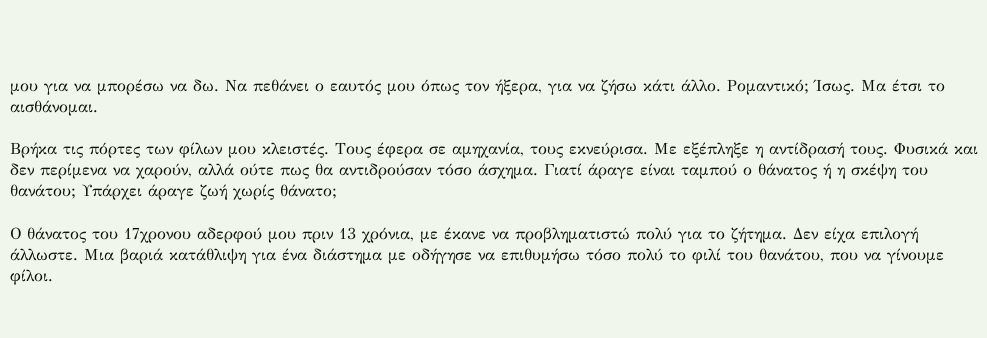μου για να μπορέσω να δω. Να πεθάνει ο εαυτός μου όπως τον ήξερα, για να ζήσω κάτι άλλο. Ρομαντικό; Ίσως. Μα έτσι το αισθάνομαι.

Βρήκα τις πόρτες των φίλων μου κλειστές. Τους έφερα σε αμηχανία, τους εκνεύρισα. Με εξέπληξε η αντίδρασή τους. Φυσικά και δεν περίμενα να χαρούν, αλλά ούτε πως θα αντιδρούσαν τόσο άσχημα. Γιατί άραγε είναι ταμπού ο θάνατος ή η σκέψη του θανάτου; Υπάρχει άραγε ζωή χωρίς θάνατο;

Ο θάνατος του 17χρονου αδερφού μου πριν 13 χρόνια, με έκανε να προβληματιστώ πολύ για το ζήτημα. Δεν είχα επιλογή άλλωστε. Μια βαριά κατάθλιψη για ένα διάστημα με οδήγησε να επιθυμήσω τόσο πολύ το φιλί του θανάτου, που να γίνουμε φίλοι.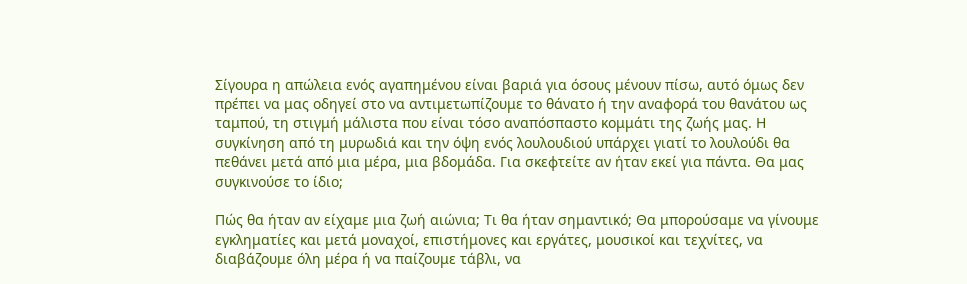Σίγουρα η απώλεια ενός αγαπημένου είναι βαριά για όσους μένουν πίσω, αυτό όμως δεν πρέπει να μας οδηγεί στο να αντιμετωπίζουμε το θάνατο ή την αναφορά του θανάτου ως ταμπού, τη στιγμή μάλιστα που είναι τόσο αναπόσπαστο κομμάτι της ζωής μας. Η συγκίνηση από τη μυρωδιά και την όψη ενός λουλουδιού υπάρχει γιατί το λουλούδι θα πεθάνει μετά από μια μέρα, μια βδομάδα. Για σκεφτείτε αν ήταν εκεί για πάντα. Θα μας συγκινούσε το ίδιο;

Πώς θα ήταν αν είχαμε μια ζωή αιώνια; Τι θα ήταν σημαντικό; Θα μπορούσαμε να γίνουμε εγκληματίες και μετά μοναχοί, επιστήμονες και εργάτες, μουσικοί και τεχνίτες, να διαβάζουμε όλη μέρα ή να παίζουμε τάβλι, να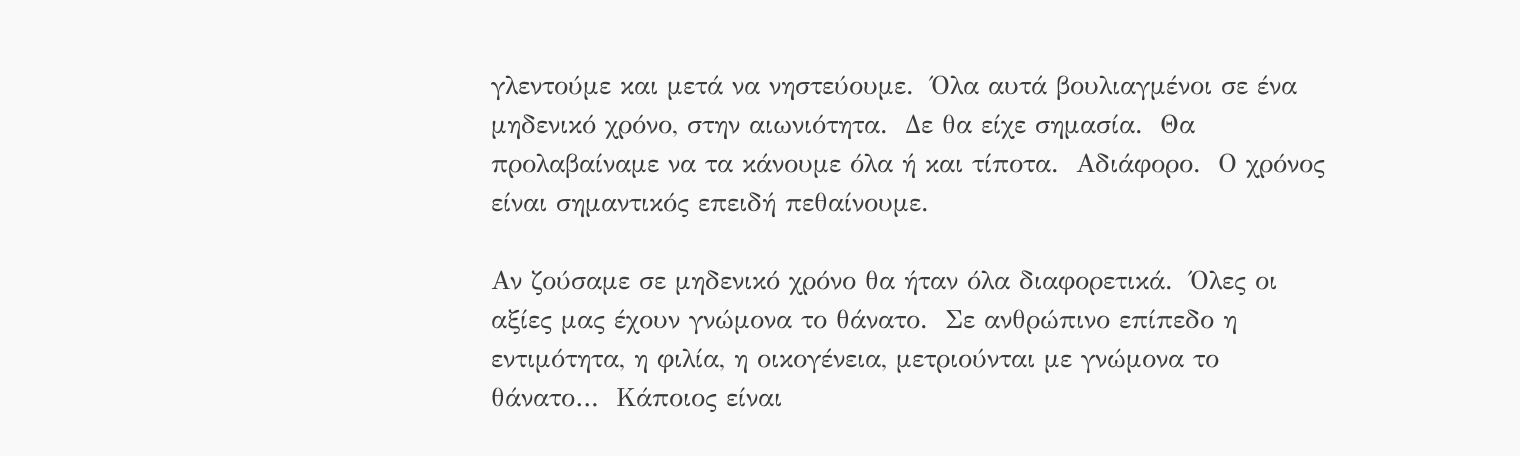γλεντούμε και μετά να νηστεύουμε.  Όλα αυτά βουλιαγμένοι σε ένα μηδενικό χρόνο, στην αιωνιότητα.  Δε θα είχε σημασία.  Θα προλαβαίναμε να τα κάνουμε όλα ή και τίποτα.  Αδιάφορο.  Ο χρόνος είναι σημαντικός επειδή πεθαίνουμε.

Αν ζούσαμε σε μηδενικό χρόνο θα ήταν όλα διαφορετικά.  Όλες οι αξίες μας έχουν γνώμονα το θάνατο.  Σε ανθρώπινο επίπεδο η εντιμότητα, η φιλία, η οικογένεια, μετριούνται με γνώμονα το θάνατο…  Κάποιος είναι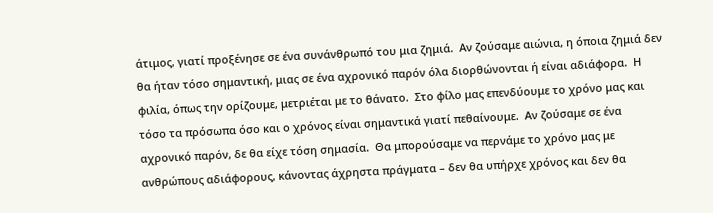άτιμος, γιατί προξένησε σε ένα συνάνθρωπό του μια ζημιά.  Αν ζούσαμε αιώνια, η όποια ζημιά δεν θα ήταν τόσο σημαντική, μιας σε ένα αχρονικό παρόν όλα διορθώνονται ή είναι αδιάφορα.  Η φιλία, όπως την ορίζουμε, μετριέται με το θάνατο.  Στο φίλο μας επενδύουμε το χρόνο μας και τόσο τα πρόσωπα όσο και ο χρόνος είναι σημαντικά γιατί πεθαίνουμε.  Αν ζούσαμε σε ένα αχρονικό παρόν, δε θα είχε τόση σημασία.  Θα μπορούσαμε να περνάμε το χρόνο μας με ανθρώπους αδιάφορους, κάνοντας άχρηστα πράγματα – δεν θα υπήρχε χρόνος και δεν θα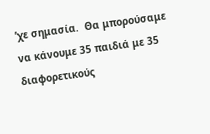’χε σημασία.  Θα μπορούσαμε να κάνουμε 35 παιδιά με 35 διαφορετικούς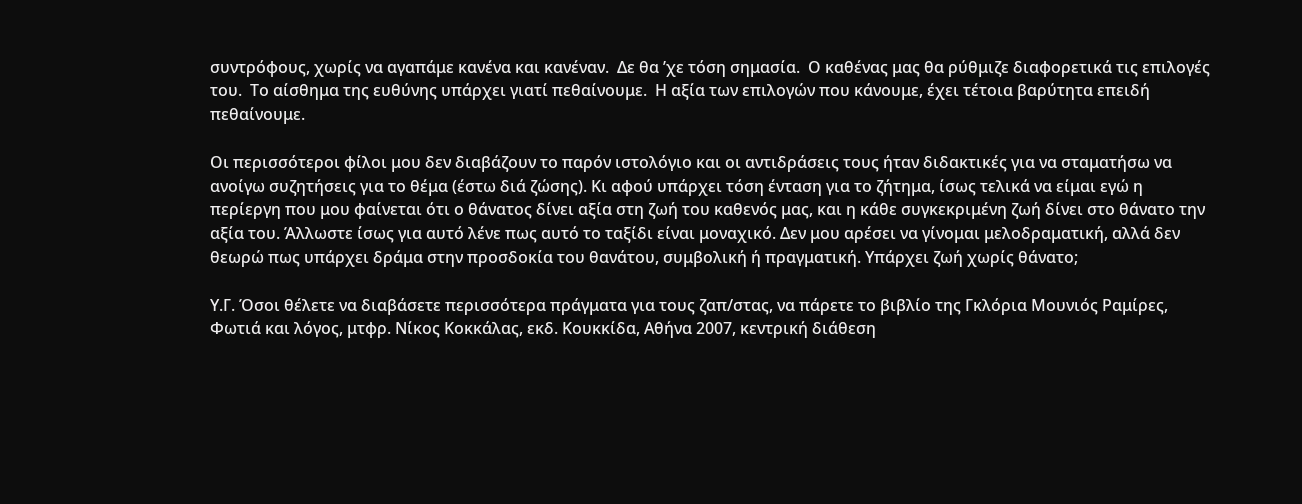συντρόφους, χωρίς να αγαπάμε κανένα και κανέναν.  Δε θα ’χε τόση σημασία.  Ο καθένας μας θα ρύθμιζε διαφορετικά τις επιλογές του.  Το αίσθημα της ευθύνης υπάρχει γιατί πεθαίνουμε.  Η αξία των επιλογών που κάνουμε, έχει τέτοια βαρύτητα επειδή πεθαίνουμε.

Οι περισσότεροι φίλοι μου δεν διαβάζουν το παρόν ιστολόγιο και οι αντιδράσεις τους ήταν διδακτικές για να σταματήσω να ανοίγω συζητήσεις για το θέμα (έστω διά ζώσης). Κι αφού υπάρχει τόση ένταση για το ζήτημα, ίσως τελικά να είμαι εγώ η περίεργη που μου φαίνεται ότι ο θάνατος δίνει αξία στη ζωή του καθενός μας, και η κάθε συγκεκριμένη ζωή δίνει στο θάνατο την αξία του. Άλλωστε ίσως για αυτό λένε πως αυτό το ταξίδι είναι μοναχικό. Δεν μου αρέσει να γίνομαι μελοδραματική, αλλά δεν θεωρώ πως υπάρχει δράμα στην προσδοκία του θανάτου, συμβολική ή πραγματική. Υπάρχει ζωή χωρίς θάνατο;

Υ.Γ. Όσοι θέλετε να διαβάσετε περισσότερα πράγματα για τους ζαπ/στας, να πάρετε το βιβλίο της Γκλόρια Μουνιός Ραμίρες, Φωτιά και λόγος, μτφρ. Νίκος Κοκκάλας, εκδ. Κουκκίδα, Αθήνα 2007, κεντρική διάθεση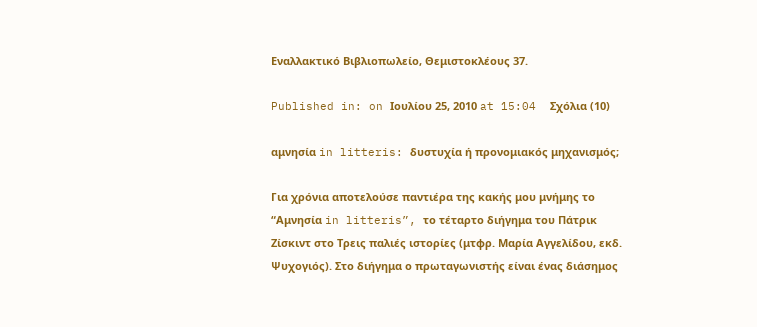Εναλλακτικό Βιβλιοπωλείο, Θεμιστοκλέους 37.

Published in: on Ιουλίου 25, 2010 at 15:04  Σχόλια (10)

αμνησία in litteris: δυστυχία ή προνομιακός μηχανισμός;

Για χρόνια αποτελούσε παντιέρα της κακής μου μνήμης το “Αμνησία in litteris”, το τέταρτο διήγημα του Πάτρικ Ζίσκιντ στο Τρεις παλιές ιστορίες (μτφρ. Μαρία Αγγελίδου, εκδ. Ψυχογιός). Στο διήγημα ο πρωταγωνιστής είναι ένας διάσημος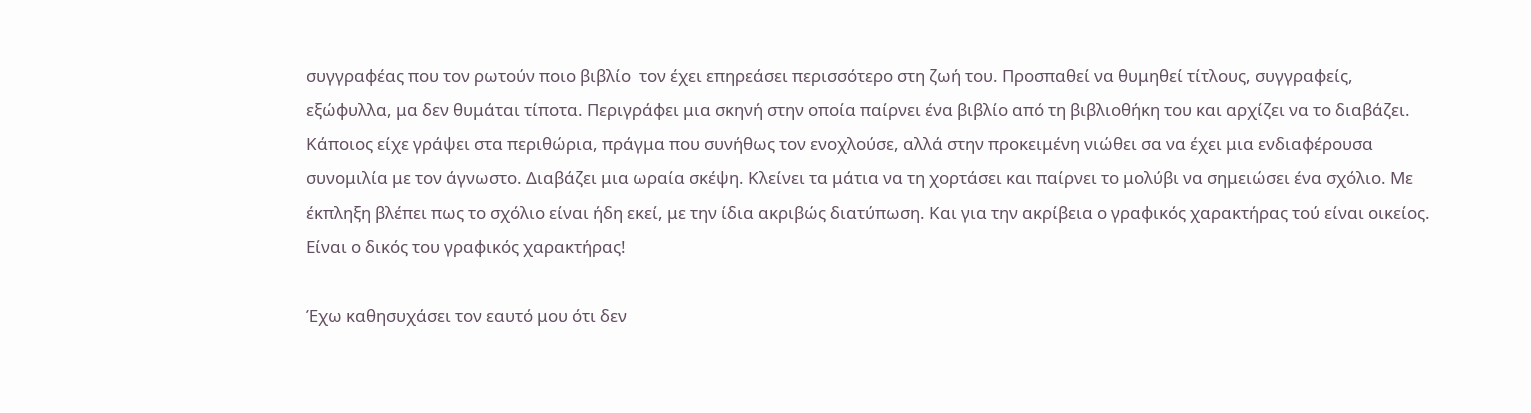συγγραφέας που τον ρωτούν ποιο βιβλίο  τον έχει επηρεάσει περισσότερο στη ζωή του. Προσπαθεί να θυμηθεί τίτλους, συγγραφείς, εξώφυλλα, μα δεν θυμάται τίποτα. Περιγράφει μια σκηνή στην οποία παίρνει ένα βιβλίο από τη βιβλιοθήκη του και αρχίζει να το διαβάζει. Κάποιος είχε γράψει στα περιθώρια, πράγμα που συνήθως τον ενοχλούσε, αλλά στην προκειμένη νιώθει σα να έχει μια ενδιαφέρουσα συνομιλία με τον άγνωστο. Διαβάζει μια ωραία σκέψη. Κλείνει τα μάτια να τη χορτάσει και παίρνει το μολύβι να σημειώσει ένα σχόλιο. Με έκπληξη βλέπει πως το σχόλιο είναι ήδη εκεί, με την ίδια ακριβώς διατύπωση. Και για την ακρίβεια ο γραφικός χαρακτήρας τού είναι οικείος. Είναι ο δικός του γραφικός χαρακτήρας!

Έχω καθησυχάσει τον εαυτό μου ότι δεν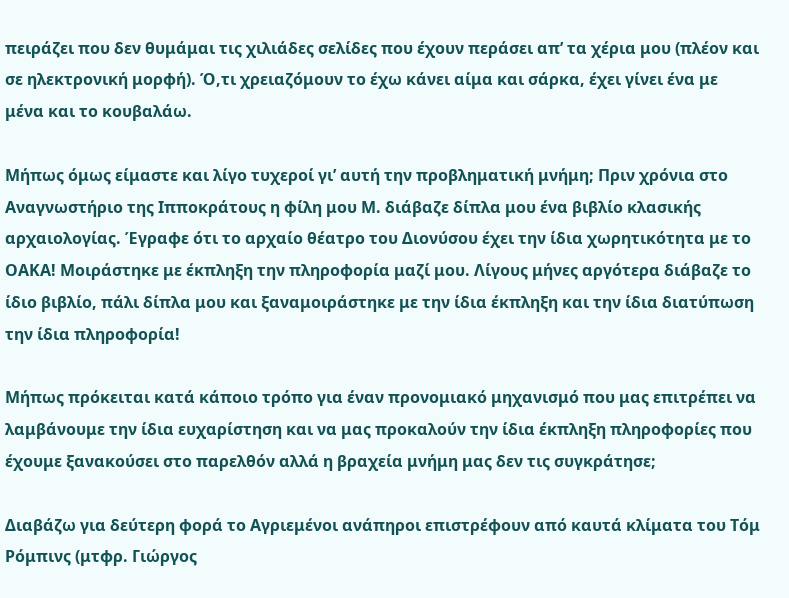πειράζει που δεν θυμάμαι τις χιλιάδες σελίδες που έχουν περάσει απ’ τα χέρια μου (πλέον και σε ηλεκτρονική μορφή). Ό,τι χρειαζόμουν το έχω κάνει αίμα και σάρκα, έχει γίνει ένα με μένα και το κουβαλάω.

Μήπως όμως είμαστε και λίγο τυχεροί γι’ αυτή την προβληματική μνήμη; Πριν χρόνια στο Αναγνωστήριο της Ιπποκράτους η φίλη μου Μ. διάβαζε δίπλα μου ένα βιβλίο κλασικής αρχαιολογίας. Έγραφε ότι το αρχαίο θέατρο του Διονύσου έχει την ίδια χωρητικότητα με το ΟΑΚΑ! Μοιράστηκε με έκπληξη την πληροφορία μαζί μου. Λίγους μήνες αργότερα διάβαζε το ίδιο βιβλίο, πάλι δίπλα μου και ξαναμοιράστηκε με την ίδια έκπληξη και την ίδια διατύπωση την ίδια πληροφορία!

Μήπως πρόκειται κατά κάποιο τρόπο για έναν προνομιακό μηχανισμό που μας επιτρέπει να λαμβάνουμε την ίδια ευχαρίστηση και να μας προκαλούν την ίδια έκπληξη πληροφορίες που έχουμε ξανακούσει στο παρελθόν αλλά η βραχεία μνήμη μας δεν τις συγκράτησε;

Διαβάζω για δεύτερη φορά το Αγριεμένοι ανάπηροι επιστρέφουν από καυτά κλίματα του Τόμ Ρόμπινς (μτφρ. Γιώργος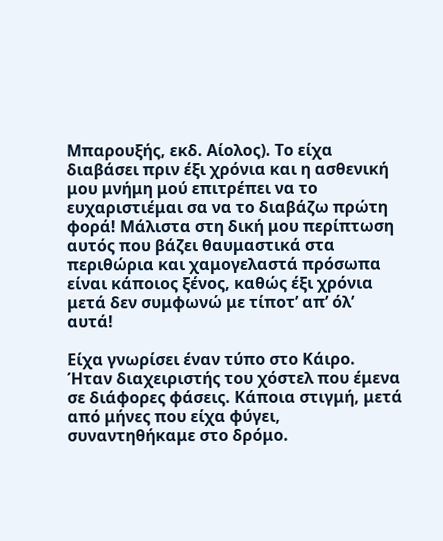Μπαρουξής, εκδ. Αίολος). Το είχα διαβάσει πριν έξι χρόνια και η ασθενική μου μνήμη μού επιτρέπει να το ευχαριστιέμαι σα να το διαβάζω πρώτη φορά! Μάλιστα στη δική μου περίπτωση αυτός που βάζει θαυμαστικά στα περιθώρια και χαμογελαστά πρόσωπα είναι κάποιος ξένος, καθώς έξι χρόνια μετά δεν συμφωνώ με τίποτ’ απ’ όλ’ αυτά!

Είχα γνωρίσει έναν τύπο στο Κάιρο. Ήταν διαχειριστής του χόστελ που έμενα σε διάφορες φάσεις. Κάποια στιγμή, μετά από μήνες που είχα φύγει, συναντηθήκαμε στο δρόμο.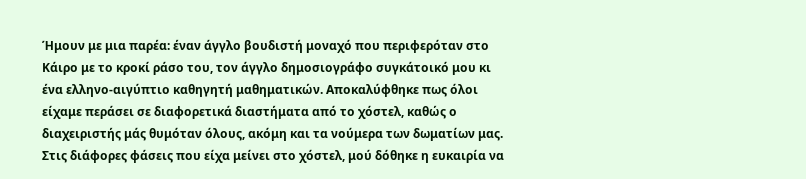Ήμουν με μια παρέα: έναν άγγλο βουδιστή μοναχό που περιφερόταν στο Κάιρο με το κροκί ράσο του, τον άγγλο δημοσιογράφο συγκάτοικό μου κι ένα ελληνο-αιγύπτιο καθηγητή μαθηματικών. Αποκαλύφθηκε πως όλοι είχαμε περάσει σε διαφορετικά διαστήματα από το χόστελ, καθώς ο διαχειριστής μάς θυμόταν όλους, ακόμη και τα νούμερα των δωματίων μας. Στις διάφορες φάσεις που είχα μείνει στο χόστελ, μού δόθηκε η ευκαιρία να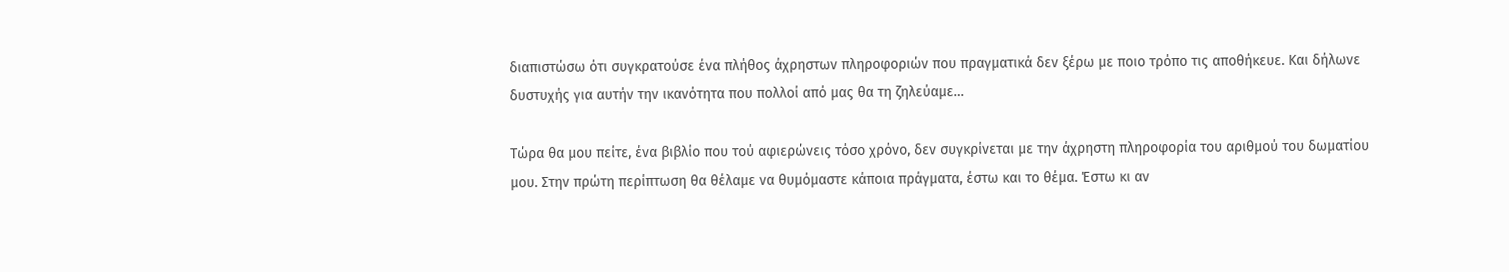διαπιστώσω ότι συγκρατούσε ένα πλήθος άχρηστων πληροφοριών που πραγματικά δεν ξέρω με ποιο τρόπο τις αποθήκευε. Και δήλωνε δυστυχής για αυτήν την ικανότητα που πολλοί από μας θα τη ζηλεύαμε…

Τώρα θα μου πείτε, ένα βιβλίο που τού αφιερώνεις τόσο χρόνο, δεν συγκρίνεται με την άχρηστη πληροφορία του αριθμού του δωματίου μου. Στην πρώτη περίπτωση θα θέλαμε να θυμόμαστε κάποια πράγματα, έστω και το θέμα. Έστω κι αν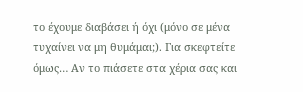το έχουμε διαβάσει ή όχι (μόνο σε μένα τυχαίνει να μη θυμάμαι;). Για σκεφτείτε όμως… Αν το πιάσετε στα χέρια σας και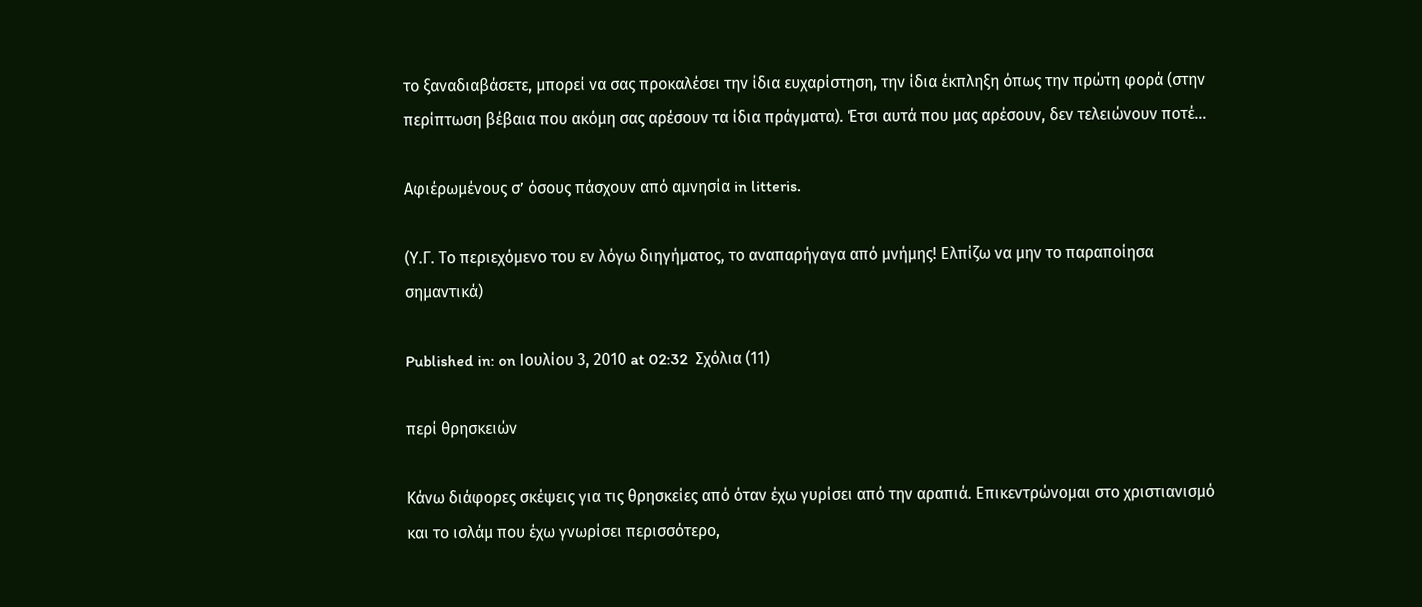το ξαναδιαβάσετε, μπορεί να σας προκαλέσει την ίδια ευχαρίστηση, την ίδια έκπληξη όπως την πρώτη φορά (στην περίπτωση βέβαια που ακόμη σας αρέσουν τα ίδια πράγματα). Έτσι αυτά που μας αρέσουν, δεν τελειώνουν ποτέ…

Αφιέρωμένους σ’ όσους πάσχουν από αμνησία in litteris.

(Υ.Γ. Το περιεχόμενο του εν λόγω διηγήματος, το αναπαρήγαγα από μνήμης! Ελπίζω να μην το παραποίησα σημαντικά)

Published in: on Ιουλίου 3, 2010 at 02:32  Σχόλια (11)

περί θρησκειών

Κάνω διάφορες σκέψεις για τις θρησκείες από όταν έχω γυρίσει από την αραπιά. Επικεντρώνομαι στο χριστιανισμό και το ισλάμ που έχω γνωρίσει περισσότερο,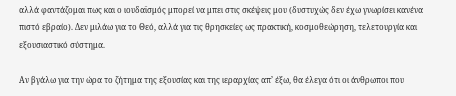αλλά φαντάζομαι πως και ο ιουδαϊσμός μπορεί να μπει στις σκέψεις μου (δυστυχώς δεν έχω γνωρίσει κανένα πιστό εβραίο). Δεν μιλάω για το Θεό, αλλά για τις θρησκείες ως πρακτική, κοσμοθεώρηση, τελετουργία και εξουσιαστικό σύστημα.

Αν βγάλω για την ώρα το ζήτημα της εξουσίας και της ιεραρχίας απ’ έξω, θα έλεγα ότι οι άνθρωποι που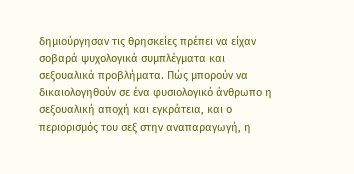δημιούργησαν τις θρησκείες πρέπει να είχαν σοβαρά ψυχολογικά συμπλέγματα και σεξουαλικά προβλήματα. Πώς μπορούν να δικαιολογηθούν σε ένα φυσιολογικό άνθρωπο η σεξουαλική αποχή και εγκράτεια, και ο περιορισμός του σεξ στην αναπαραγωγή, η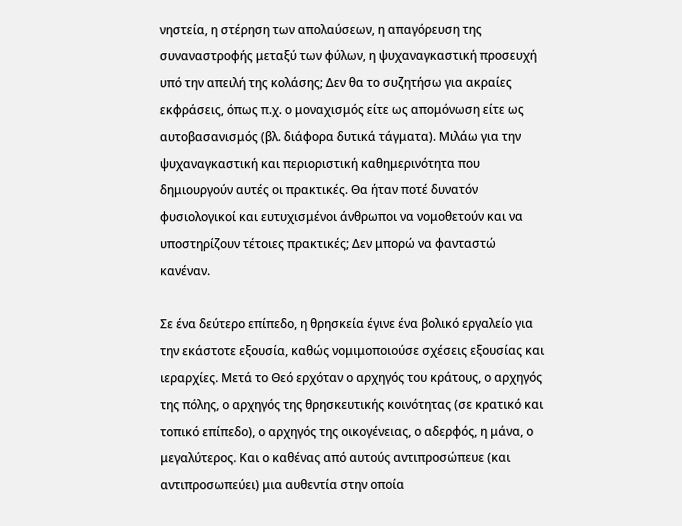νηστεία, η στέρηση των απολαύσεων, η απαγόρευση της συναναστροφής μεταξύ των φύλων, η ψυχαναγκαστική προσευχή υπό την απειλή της κολάσης; Δεν θα το συζητήσω για ακραίες εκφράσεις, όπως π.χ. ο μοναχισμός είτε ως απομόνωση είτε ως αυτοβασανισμός (βλ. διάφορα δυτικά τάγματα). Μιλάω για την ψυχαναγκαστική και περιοριστική καθημερινότητα που δημιουργούν αυτές οι πρακτικές. Θα ήταν ποτέ δυνατόν φυσιολογικοί και ευτυχισμένοι άνθρωποι να νομοθετούν και να υποστηρίζουν τέτοιες πρακτικές; Δεν μπορώ να φανταστώ κανέναν.

Σε ένα δεύτερο επίπεδο, η θρησκεία έγινε ένα βολικό εργαλείο για την εκάστοτε εξουσία, καθώς νομιμοποιούσε σχέσεις εξουσίας και ιεραρχίες. Μετά το Θεό ερχόταν ο αρχηγός του κράτους, ο αρχηγός της πόλης, ο αρχηγός της θρησκευτικής κοινότητας (σε κρατικό και τοπικό επίπεδο), ο αρχηγός της οικογένειας, ο αδερφός, η μάνα, ο μεγαλύτερος. Και ο καθένας από αυτούς αντιπροσώπευε (και αντιπροσωπεύει) μια αυθεντία στην οποία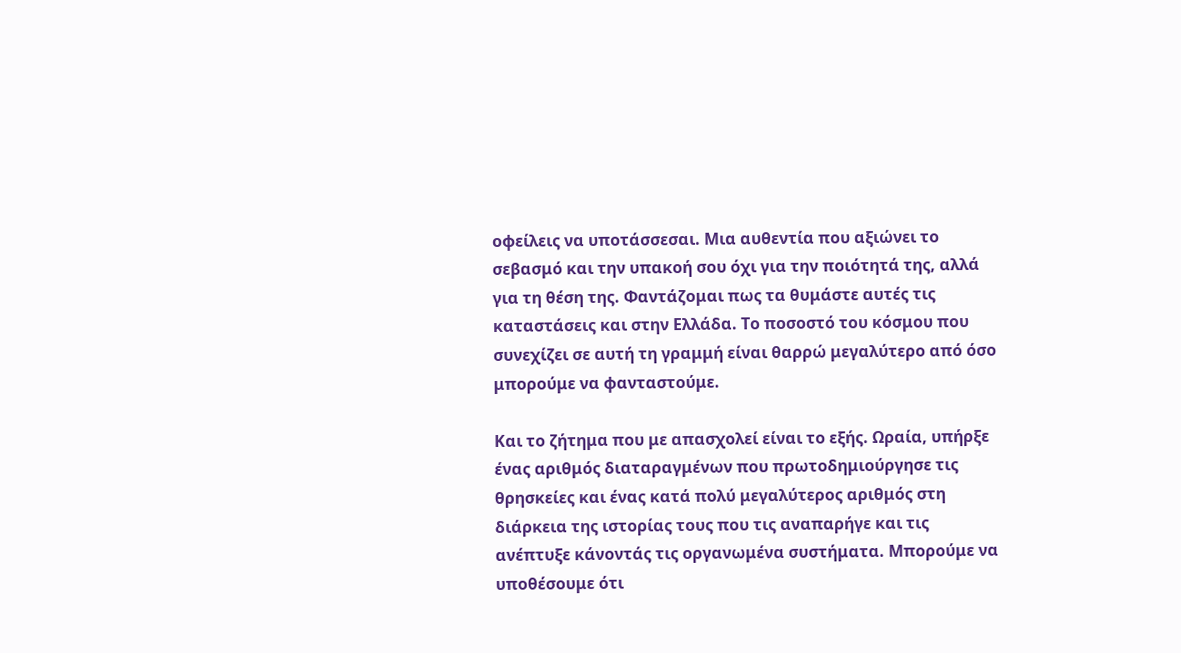οφείλεις να υποτάσσεσαι. Μια αυθεντία που αξιώνει το σεβασμό και την υπακοή σου όχι για την ποιότητά της, αλλά για τη θέση της. Φαντάζομαι πως τα θυμάστε αυτές τις καταστάσεις και στην Ελλάδα. Το ποσοστό του κόσμου που συνεχίζει σε αυτή τη γραμμή είναι θαρρώ μεγαλύτερο από όσο μπορούμε να φανταστούμε.

Και το ζήτημα που με απασχολεί είναι το εξής. Ωραία, υπήρξε ένας αριθμός διαταραγμένων που πρωτοδημιούργησε τις θρησκείες και ένας κατά πολύ μεγαλύτερος αριθμός στη διάρκεια της ιστορίας τους που τις αναπαρήγε και τις ανέπτυξε κάνοντάς τις οργανωμένα συστήματα. Μπορούμε να υποθέσουμε ότι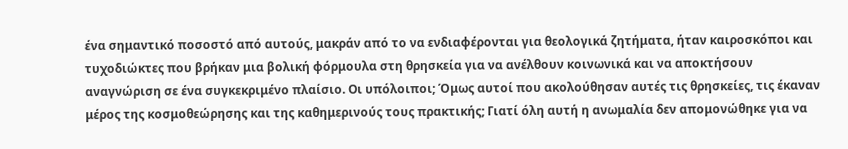ένα σημαντικό ποσοστό από αυτούς, μακράν από το να ενδιαφέρονται για θεολογικά ζητήματα, ήταν καιροσκόποι και τυχοδιώκτες που βρήκαν μια βολική φόρμουλα στη θρησκεία για να ανέλθουν κοινωνικά και να αποκτήσουν αναγνώριση σε ένα συγκεκριμένο πλαίσιο. Οι υπόλοιποι; Όμως αυτοί που ακολούθησαν αυτές τις θρησκείες, τις έκαναν μέρος της κοσμοθεώρησης και της καθημερινούς τους πρακτικής; Γιατί όλη αυτή η ανωμαλία δεν απομονώθηκε για να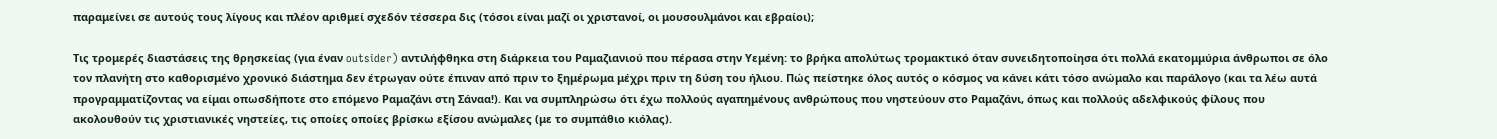παραμείνει σε αυτούς τους λίγους και πλέον αριθμεί σχεδόν τέσσερα δις (τόσοι είναι μαζί οι χριστανοί, οι μουσουλμάνοι και εβραίοι);

Τις τρομερές διαστάσεις της θρησκείας (για έναν outsider) αντιλήφθηκα στη διάρκεια του Ραμαζιανιού που πέρασα στην Υεμένη: το βρήκα απολύτως τρομακτικό όταν συνειδητοποίησα ότι πολλά εκατομμύρια άνθρωποι σε όλο τον πλανήτη στο καθορισμένο χρονικό διάστημα δεν έτρωγαν ούτε έπιναν από πριν το ξημέρωμα μέχρι πριν τη δύση του ήλιου. Πώς πείστηκε όλος αυτός ο κόσμος να κάνει κάτι τόσο ανώμαλο και παράλογο (και τα λέω αυτά προγραμματίζοντας να είμαι οπωσδήποτε στο επόμενο Ραμαζάνι στη Σάναα!). Και να συμπληρώσω ότι έχω πολλούς αγαπημένους ανθρώπους που νηστεύουν στο Ραμαζάνι, όπως και πολλούς αδελφικούς φίλους που ακολουθούν τις χριστιανικές νηστείες, τις οποίες οποίες βρίσκω εξίσου ανώμαλες (με το συμπάθιο κιόλας).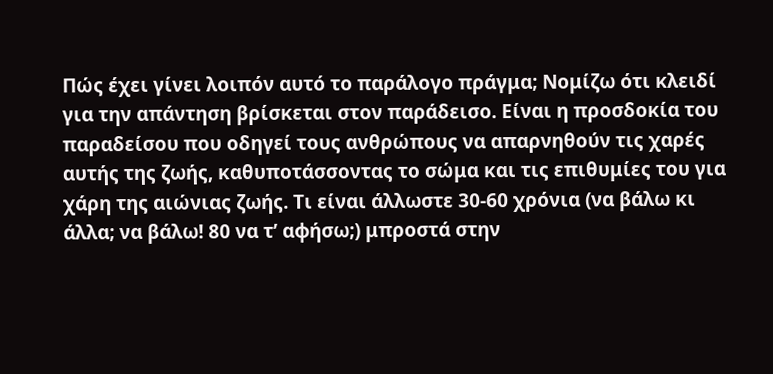Πώς έχει γίνει λοιπόν αυτό το παράλογο πράγμα; Νομίζω ότι κλειδί για την απάντηση βρίσκεται στον παράδεισο. Είναι η προσδοκία του παραδείσου που οδηγεί τους ανθρώπους να απαρνηθούν τις χαρές αυτής της ζωής, καθυποτάσσοντας το σώμα και τις επιθυμίες του για χάρη της αιώνιας ζωής. Τι είναι άλλωστε 30-60 χρόνια (να βάλω κι άλλα; να βάλω! 80 να τ’ αφήσω;) μπροστά στην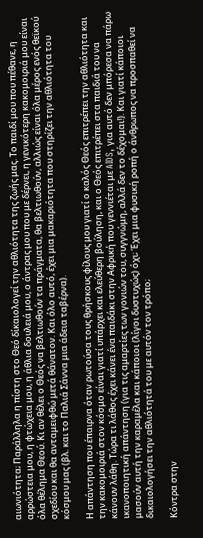αιωνιότητα; Παράλληλα η πίστη στο Θεό δίκαιολογεί την αθλιότητα της ζωής μας. Το παιδί μου που πέθανε, η αρρώστεια μου, η φτώχεια μου, η άθλια δουλειά μου, ο άντρας μου που με δέρνει, η γενικότερη κακομοιριά μου είναι όλα θέλημα Θεού. Κι αν θέλει ο Θεός να βελτιωθούν τα πράγματα, θα βελτιωθούν, αλλιώς είναι όλα μέρος ενός θεϊκού σχεδίου και θα ανταμειφθώ μετά θάνατον. Και όλο αυτό, έχει μια μακαριότητα που στηρίζει την αθλιότητα του κόσμου μας (βλ. και το Παλιά Σάννα μια άδεια ταβέρνα).

Η απάντηση που έπαιρνα όταν ρωτούσα τους θρήσκους φίλους μου γιατί ο καλός Θεός επιτρέπει την αθλιότητα και την κακομοιριά στον κόσμο είναι γιατί υπάρχει και ελεύθερη βούληση, και ο Θεός επιτρέπει στα παιδιά του να κάνουν λάθη. Τώρα τι λάθος έχει κάνει ένα παιδάκι στην Αφρική που γεννιέται με AIDS, για αυτό δεν μπόρεσα να πάρω ικανοποιητική απάντηση (για τις αμαρτίες των γονιών του, συγγνώμη, αλλά δεν το δέχομαι!). Και γιατί κάποιοι μασούν αυτή την καραμέλα και κάποιοι (λίγοι δυστυχώς) όχι; Έχει μια φυσική ροπή ο άνθρωπος να προσπαθεί να δικαιολογήσει την αθλιότητά του με αυτόν τον τρόπο;

Κόντρα στην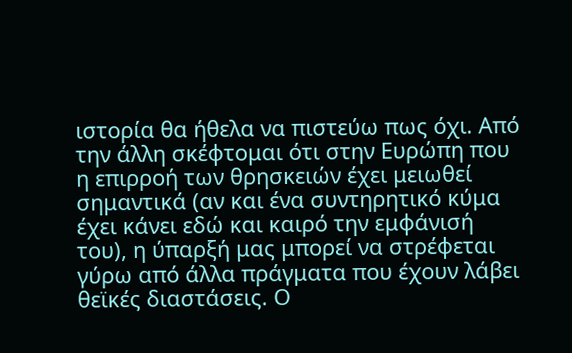ιστορία θα ήθελα να πιστεύω πως όχι. Από την άλλη σκέφτομαι ότι στην Ευρώπη που η επιρροή των θρησκειών έχει μειωθεί σημαντικά (αν και ένα συντηρητικό κύμα έχει κάνει εδώ και καιρό την εμφάνισή του), η ύπαρξή μας μπορεί να στρέφεται γύρω από άλλα πράγματα που έχουν λάβει θεϊκές διαστάσεις. Ο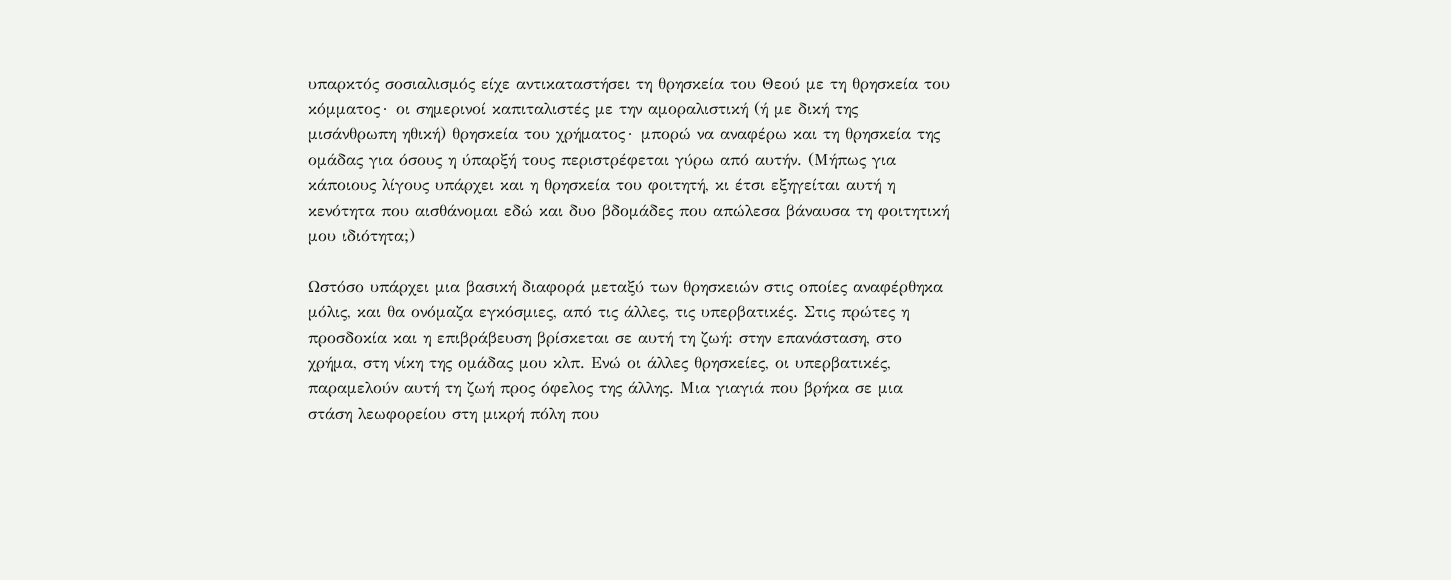υπαρκτός σοσιαλισμός είχε αντικαταστήσει τη θρησκεία του Θεού με τη θρησκεία του κόμματος∙ οι σημερινοί καπιταλιστές με την αμοραλιστική (ή με δική της μισάνθρωπη ηθική) θρησκεία του χρήματος∙ μπορώ να αναφέρω και τη θρησκεία της ομάδας για όσους η ύπαρξή τους περιστρέφεται γύρω από αυτήν. (Μήπως για κάποιους λίγους υπάρχει και η θρησκεία του φοιτητή, κι έτσι εξηγείται αυτή η κενότητα που αισθάνομαι εδώ και δυο βδομάδες που απώλεσα βάναυσα τη φοιτητική μου ιδιότητα;)

Ωστόσο υπάρχει μια βασική διαφορά μεταξύ των θρησκειών στις οποίες αναφέρθηκα μόλις, και θα ονόμαζα εγκόσμιες, από τις άλλες, τις υπερβατικές. Στις πρώτες η προσδοκία και η επιβράβευση βρίσκεται σε αυτή τη ζωή: στην επανάσταση, στο χρήμα, στη νίκη της ομάδας μου κλπ. Ενώ οι άλλες θρησκείες, οι υπερβατικές, παραμελούν αυτή τη ζωή προς όφελος της άλλης. Μια γιαγιά που βρήκα σε μια στάση λεωφορείου στη μικρή πόλη που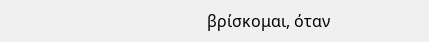βρίσκομαι, όταν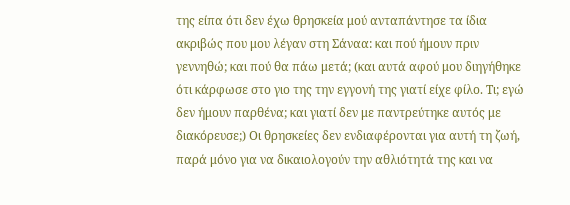της είπα ότι δεν έχω θρησκεία μού ανταπάντησε τα ίδια ακριβώς που μου λέγαν στη Σάναα: και πού ήμουν πριν γεννηθώ; και πού θα πάω μετά; (και αυτά αφού μου διηγήθηκε ότι κάρφωσε στο γιο της την εγγονή της γιατί είχε φίλο. Τι; εγώ δεν ήμουν παρθένα; και γιατί δεν με παντρεύτηκε αυτός με διακόρευσε;) Οι θρησκείες δεν ενδιαφέρονται για αυτή τη ζωή, παρά μόνο για να δικαιολογούν την αθλιότητά της και να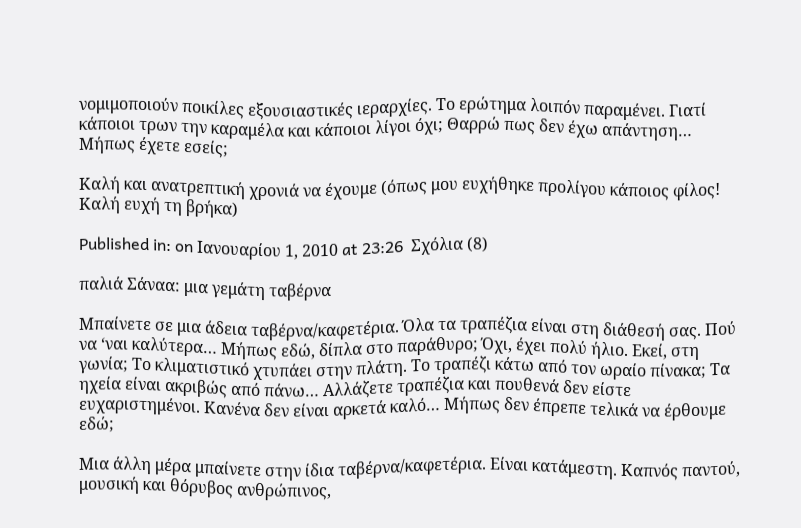νομιμοποιούν ποικίλες εξουσιαστικές ιεραρχίες. Το ερώτημα λοιπόν παραμένει. Γιατί κάποιοι τρων την καραμέλα και κάποιοι λίγοι όχι; Θαρρώ πως δεν έχω απάντηση… Μήπως έχετε εσείς;

Καλή και ανατρεπτική χρονιά να έχουμε (όπως μου ευχήθηκε προλίγου κάποιος φίλος! Καλή ευχή τη βρήκα)

Published in: on Ιανουαρίου 1, 2010 at 23:26  Σχόλια (8)

παλιά Σάναα: μια γεμάτη ταβέρνα

Μπαίνετε σε μια άδεια ταβέρνα/καφετέρια. Όλα τα τραπέζια είναι στη διάθεσή σας. Πού να ‘ναι καλύτερα… Μήπως εδώ, δίπλα στο παράθυρο; Όχι, έχει πολύ ήλιο. Εκεί, στη γωνία; Το κλιματιστικό χτυπάει στην πλάτη. Το τραπέζι κάτω από τον ωραίο πίνακα; Τα ηχεία είναι ακριβώς από πάνω… Αλλάζετε τραπέζια και πουθενά δεν είστε ευχαριστημένοι. Κανένα δεν είναι αρκετά καλό… Μήπως δεν έπρεπε τελικά να έρθουμε εδώ;

Μια άλλη μέρα μπαίνετε στην ίδια ταβέρνα/καφετέρια. Είναι κατάμεστη. Καπνός παντού, μουσική και θόρυβος ανθρώπινος,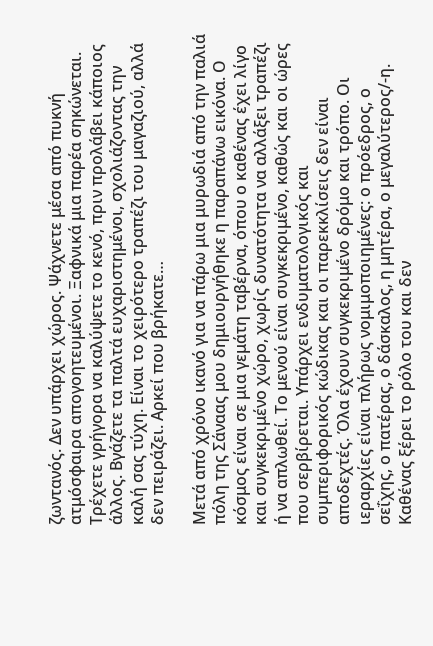ζωντανός. Δεν υπάρχει χώρος. Ψάχνετε μέσα από πυκνή ατμόσφαιρα απογοητευμένοι. Ξαφνικά μια παρέα σηκώνεται. Τρέχετε γρήγορα να καλύψετε το κενό, πριν προλάβει κάποιος άλλος. Βγάζετε τα παλτά ευχαριστημένοι, σχολιάζοντας την καλή σας τύχη. Είναι το χειρότερο τραπέζι του μαγαζιού, αλλά δεν πειράζει. Αρκεί που βρήκατε…

Μετά από χρόνο ικανό για να πάρω μια μυρωδιά από την παλιά πόλη της Σάναας μου δημιουργήθηκε η παραπάνω εικόνα. Ο κόσμος είναι σε μια γεμάτη ταβέρνα, όπου ο καθένας έχει λίγο και συγκεκριμένο χώρο, χωρίς δυνατότητα να αλλάξει τραπέζι ή να απλωθεί. Το μενού είναι συγκεκριμένο, καθώς και οι ώρες που σερβίρεται. Υπάρχει ενδυματολογικός και συμπεριφορικός κώδικας και οι παρεκκλίσεις δεν είναι αποδεχτές. Όλα έχουν συγκεκριμένο δρόμο και τρόπο. Οι ιεραρχίες είναι πλήρως νομιμοποιημένες: ο πρόεδρος, ο σεΐχης, ο πατέρας, ο δάσκαλος, η μητέρα, ο μεγαλύτερος/-η. Καθένας ξέρει το ρόλο του και δεν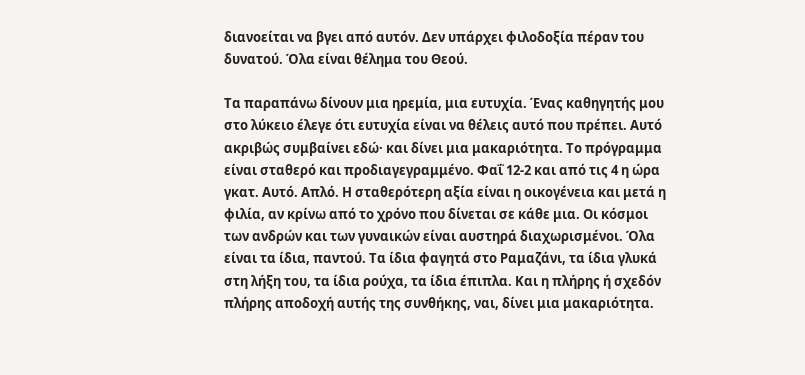διανοείται να βγει από αυτόν. Δεν υπάρχει φιλοδοξία πέραν του δυνατού. Όλα είναι θέλημα του Θεού.

Τα παραπάνω δίνουν μια ηρεμία, μια ευτυχία. Ένας καθηγητής μου στο λύκειο έλεγε ότι ευτυχία είναι να θέλεις αυτό που πρέπει. Αυτό ακριβώς συμβαίνει εδώ· και δίνει μια μακαριότητα. Το πρόγραμμα είναι σταθερό και προδιαγεγραμμένο. Φαΐ 12-2 και από τις 4 η ώρα γκατ. Αυτό. Απλό. Η σταθερότερη αξία είναι η οικογένεια και μετά η φιλία, αν κρίνω από το χρόνο που δίνεται σε κάθε μια. Οι κόσμοι των ανδρών και των γυναικών είναι αυστηρά διαχωρισμένοι. Όλα είναι τα ίδια, παντού. Τα ίδια φαγητά στο Ραμαζάνι, τα ίδια γλυκά στη λήξη του, τα ίδια ρούχα, τα ίδια έπιπλα. Και η πλήρης ή σχεδόν πλήρης αποδοχή αυτής της συνθήκης, ναι, δίνει μια μακαριότητα.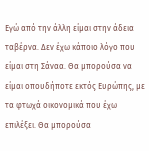Εγώ από την άλλη είμαι στην άδεια ταβέρνα. Δεν έχω κάποιο λόγο που είμαι στη Σάναα. Θα μπορούσα να είμαι οπουδήποτε εκτός Ευρώπης, με τα φτωχά οικονομικά που έχω επιλέξει. Θα μπορούσα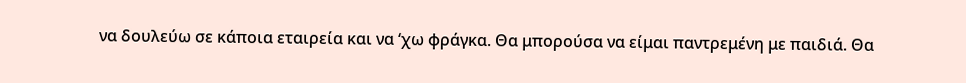να δουλεύω σε κάποια εταιρεία και να ‘χω φράγκα. Θα μπορούσα να είμαι παντρεμένη με παιδιά. Θα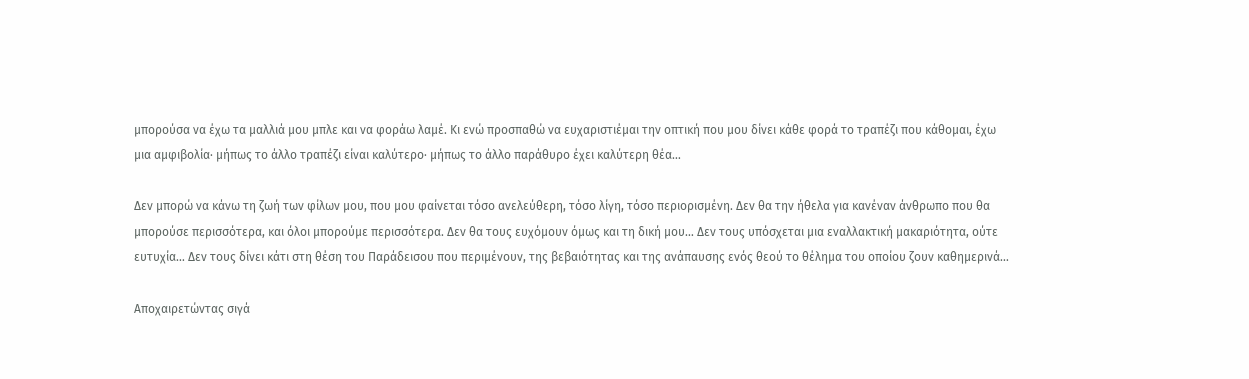μπορούσα να έχω τα μαλλιά μου μπλε και να φοράω λαμέ. Κι ενώ προσπαθώ να ευχαριστιέμαι την οπτική που μου δίνει κάθε φορά το τραπέζι που κάθομαι, έχω μια αμφιβολία· μήπως το άλλο τραπέζι είναι καλύτερο· μήπως το άλλο παράθυρο έχει καλύτερη θέα…

Δεν μπορώ να κάνω τη ζωή των φίλων μου, που μου φαίνεται τόσο ανελεύθερη, τόσο λίγη, τόσο περιορισμένη. Δεν θα την ήθελα για κανέναν άνθρωπο που θα μπορούσε περισσότερα, και όλοι μπορούμε περισσότερα. Δεν θα τους ευχόμουν όμως και τη δική μου… Δεν τους υπόσχεται μια εναλλακτική μακαριότητα, ούτε ευτυχία… Δεν τους δίνει κάτι στη θέση του Παράδεισου που περιμένουν, της βεβαιότητας και της ανάπαυσης ενός θεού το θέλημα του οποίου ζουν καθημερινά…

Αποχαιρετώντας σιγά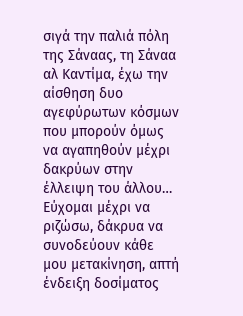σιγά την παλιά πόλη της Σάναας, τη Σάναα αλ Καντίμα, έχω την αίσθηση δυο αγεφύρωτων κόσμων που μπορούν όμως να αγαπηθούν μέχρι δακρύων στην έλλειψη του άλλου… Εύχομαι μέχρι να ριζώσω, δάκρυα να συνοδεύουν κάθε μου μετακίνηση, απτή ένδειξη δοσίματος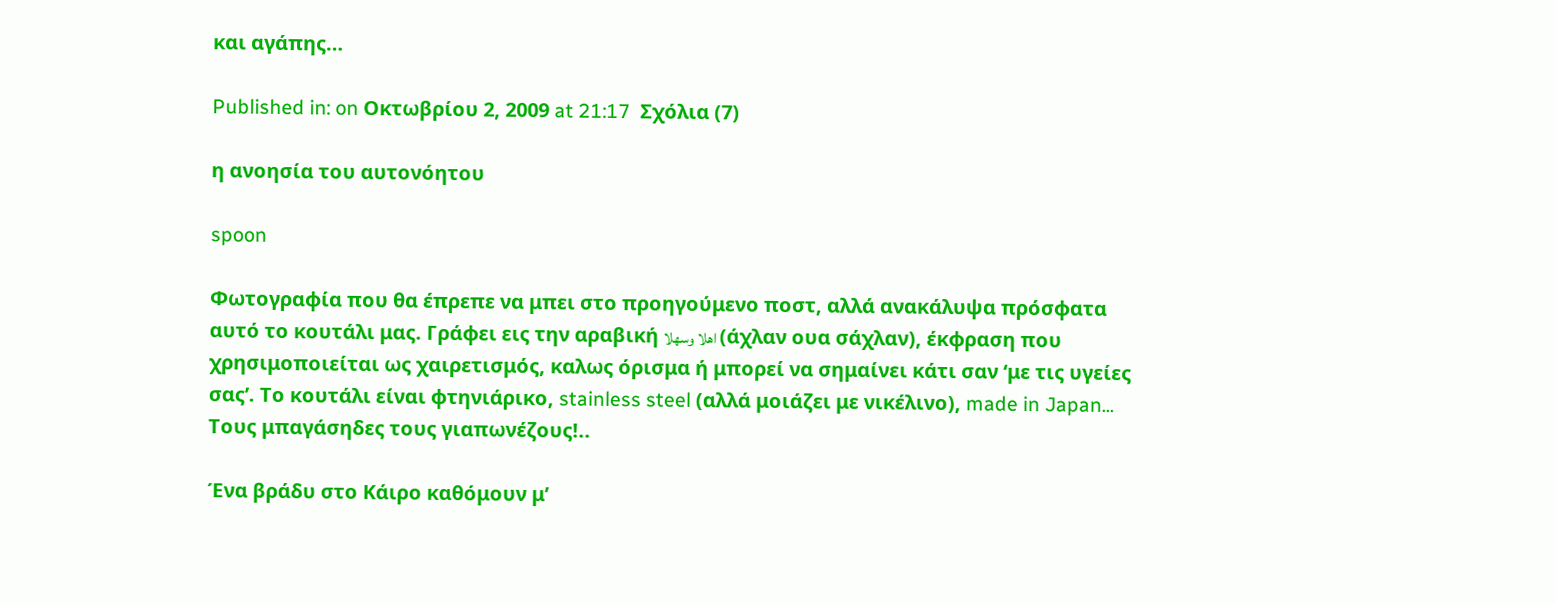και αγάπης…

Published in: on Οκτωβρίου 2, 2009 at 21:17  Σχόλια (7)

η ανοησία του αυτονόητου

spoon

Φωτογραφία που θα έπρεπε να μπει στο προηγούμενο ποστ, αλλά ανακάλυψα πρόσφατα αυτό το κουτάλι μας. Γράφει εις την αραβική اهلا وسهلا (άχλαν ουα σάχλαν), έκφραση που χρησιμοποιείται ως χαιρετισμός, καλως όρισμα ή μπορεί να σημαίνει κάτι σαν ‘με τις υγείες σας’. Το κουτάλι είναι φτηνιάρικο, stainless steel (αλλά μοιάζει με νικέλινο), made in Japan... Τους μπαγάσηδες τους γιαπωνέζους!..

Ένα βράδυ στο Κάιρο καθόμουν μ’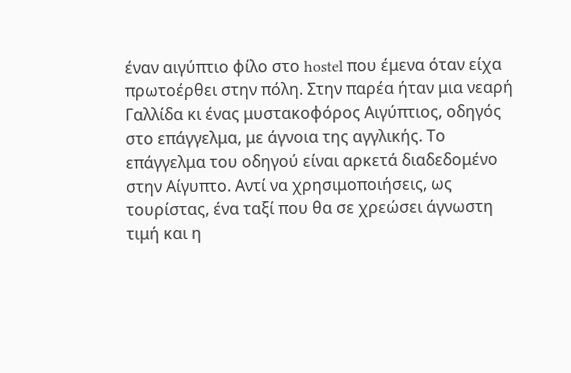έναν αιγύπτιο φίλο στο hostel που έμενα όταν είχα πρωτοέρθει στην πόλη. Στην παρέα ήταν μια νεαρή Γαλλίδα κι ένας μυστακοφόρος Αιγύπτιος, οδηγός στο επάγγελμα, με άγνοια της αγγλικής. Το επάγγελμα του οδηγού είναι αρκετά διαδεδομένο στην Αίγυπτο. Αντί να χρησιμοποιήσεις, ως τουρίστας, ένα ταξί που θα σε χρεώσει άγνωστη τιμή και η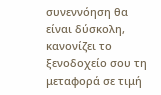συνεννόηση θα είναι δύσκολη, κανονίζει το ξενοδοχείο σου τη μεταφορά σε τιμή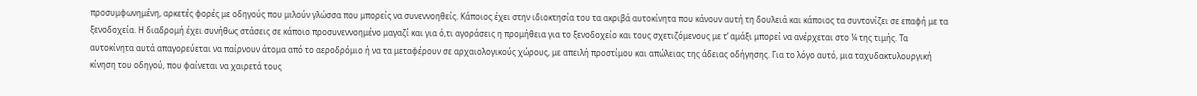προσυμφωνημένη, αρκετές φορές με οδηγούς που μιλούν γλώσσα που μπορείς να συνεννοηθείς. Κάποιος έχει στην ιδιοκτησία του τα ακριβά αυτοκίνητα που κάνουν αυτή τη δουλειά και κάποιος τα συντονίζει σε επαφή με τα ξενοδοχεία. Η διαδρομή έχει συνήθως στάσεις σε κάποιο προσυνεννοημένο μαγαζί και για ό,τι αγοράσεις η προμήθεια για το ξενοδοχείο και τους σχετιζόμενους με τ’ αμάξι μπορεί να ανέρχεται στο ¼ της τιμής. Τα αυτοκίνητα αυτά απαγορεύεται να παίρνουν άτομα από το αεροδρόμιο ή να τα μεταφέρουν σε αρχαιολογικούς χώρους, με απειλή προστίμου και απώλειας της άδειας οδήγησης. Για το λόγο αυτό, μια ταχυδακτυλουργική κίνηση του οδηγού, που φαίνεται να χαιρετά τους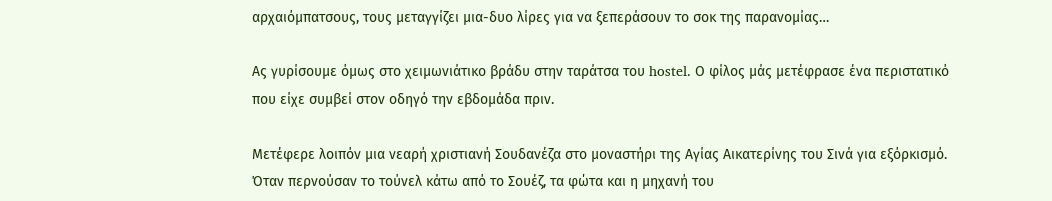αρχαιόμπατσους, τους μεταγγίζει μια-δυο λίρες για να ξεπεράσουν το σοκ της παρανομίας…

Ας γυρίσουμε όμως στο χειμωνιάτικο βράδυ στην ταράτσα του hostel. Ο φίλος μάς μετέφρασε ένα περιστατικό που είχε συμβεί στον οδηγό την εβδομάδα πριν.

Μετέφερε λοιπόν μια νεαρή χριστιανή Σουδανέζα στο μοναστήρι της Αγίας Αικατερίνης του Σινά για εξόρκισμό. Όταν περνούσαν το τούνελ κάτω από το Σουέζ, τα φώτα και η μηχανή του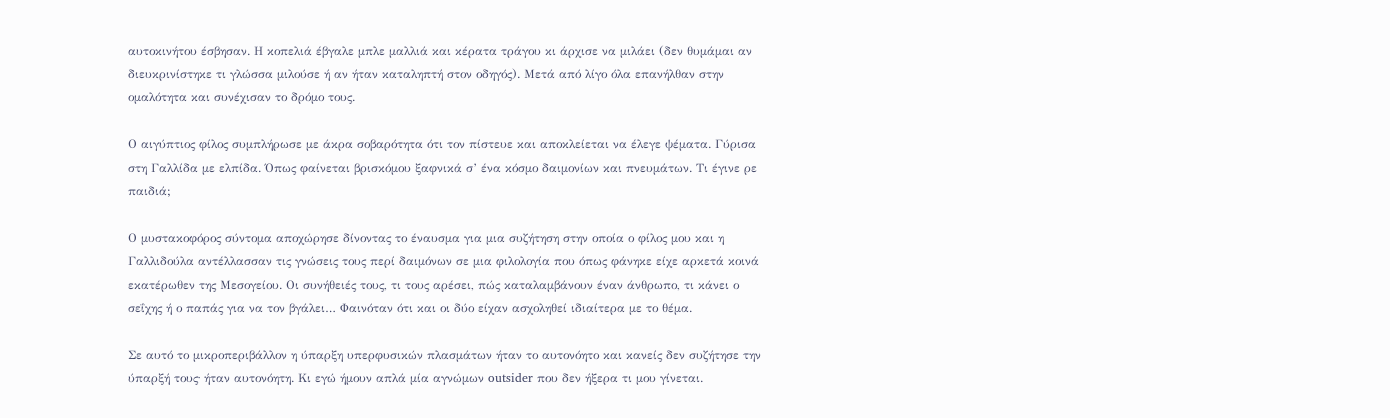αυτοκινήτου έσβησαν. Η κοπελιά έβγαλε μπλε μαλλιά και κέρατα τράγου κι άρχισε να μιλάει (δεν θυμάμαι αν διευκρινίστηκε τι γλώσσα μιλούσε ή αν ήταν καταληπτή στον οδηγός). Μετά από λίγο όλα επανήλθαν στην ομαλότητα και συνέχισαν το δρόμο τους.

Ο αιγύπτιος φίλος συμπλήρωσε με άκρα σοβαρότητα ότι τον πίστευε και αποκλείεται να έλεγε ψέματα. Γύρισα στη Γαλλίδα με ελπίδα. Όπως φαίνεται βρισκόμου ξαφνικά σ’ ένα κόσμο δαιμονίων και πνευμάτων. Τι έγινε ρε παιδιά;

Ο μυστακοφόρος σύντομα αποχώρησε δίνοντας το έναυσμα για μια συζήτηση στην οποία ο φίλος μου και η Γαλλιδούλα αντέλλασσαν τις γνώσεις τους περί δαιμόνων σε μια φιλολογία που όπως φάνηκε είχε αρκετά κοινά εκατέρωθεν της Μεσογείου. Οι συνήθειές τους, τι τους αρέσει, πώς καταλαμβάνουν έναν άνθρωπο, τι κάνει ο σεΐχης ή ο παπάς για να τον βγάλει… Φαινόταν ότι και οι δύο είχαν ασχοληθεί ιδιαίτερα με το θέμα.

Σε αυτό το μικροπεριβάλλον η ύπαρξη υπερφυσικών πλασμάτων ήταν το αυτονόητο και κανείς δεν συζήτησε την ύπαρξή τους∙ ήταν αυτονόητη. Κι εγώ ήμουν απλά μία αγνώμων outsider που δεν ήξερα τι μου γίνεται.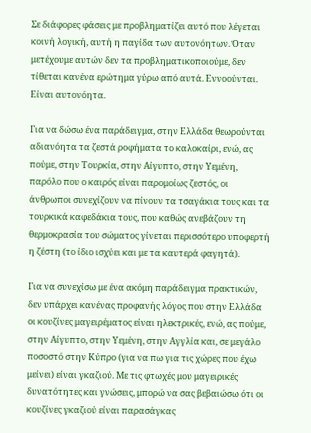Σε διάφορες φάσεις με προβληματίζει αυτό που λέγεται κοινή λογική, αυτή η παγίδα των αυτονόητων. Όταν μετέχουμε αυτών δεν τα προβληματικοποιούμε, δεν τίθεται κανένα ερώτημα γύρω από αυτά. Εννοούνται. Είναι αυτονόητα.

Για να δώσω ένα παράδειγμα, στην Ελλάδα θεωρούνται αδιανόητα τα ζεστά ροφήματα το καλοκαίρι, ενώ, ας πούμε, στην Τουρκία, στην Αίγυπτο, στην Υεμένη, παρόλο που ο καιρός είναι παρομοίως ζεστός, οι άνθρωποι συνεχίζουν να πίνουν τα τσαγάκια τους και τα τουρκικά καφεδάκια τους, που καθώς ανεβάζουν τη θερμοκρασία του σώματος γίνεται περισσότερο υποφερτή η ζέστη (το ίδιο ισχύει και με τα καυτερά φαγητά).

Για να συνεχίσω με ένα ακόμη παράδειγμα πρακτικών, δεν υπάρχει κανένας προφανής λόγος που στην Ελλάδα οι κουζίνες μαγειρέματος είναι ηλεκτρικές, ενώ, ας πούμε, στην Αίγυπτο, στην Υεμένη, στην Αγγλία και, σε μεγάλο ποσοστό στην Κύπρο (για να πω για τις χώρες που έχω μείνει) είναι γκαζιού. Με τις φτωχές μου μαγειρικές δυνατότητες και γνώσεις, μπορώ να σας βεβαιώσω ότι οι κουζίνες γκαζιού είναι παρασάγκας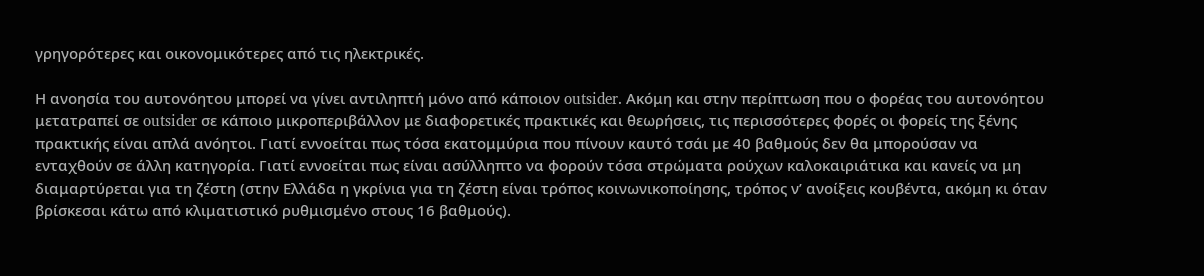γρηγορότερες και οικονομικότερες από τις ηλεκτρικές.

Η ανοησία του αυτονόητου μπορεί να γίνει αντιληπτή μόνο από κάποιον outsider. Ακόμη και στην περίπτωση που ο φορέας του αυτονόητου μετατραπεί σε outsider σε κάποιο μικροπεριβάλλον με διαφορετικές πρακτικές και θεωρήσεις, τις περισσότερες φορές οι φορείς της ξένης πρακτικής είναι απλά ανόητοι. Γιατί εννοείται πως τόσα εκατομμύρια που πίνουν καυτό τσάι με 40 βαθμούς δεν θα μπορούσαν να ενταχθούν σε άλλη κατηγορία. Γιατί εννοείται πως είναι ασύλληπτο να φορούν τόσα στρώματα ρούχων καλοκαιριάτικα και κανείς να μη διαμαρτύρεται για τη ζέστη (στην Ελλάδα η γκρίνια για τη ζέστη είναι τρόπος κοινωνικοποίησης, τρόπος ν’ ανοίξεις κουβέντα, ακόμη κι όταν βρίσκεσαι κάτω από κλιματιστικό ρυθμισμένο στους 16 βαθμούς).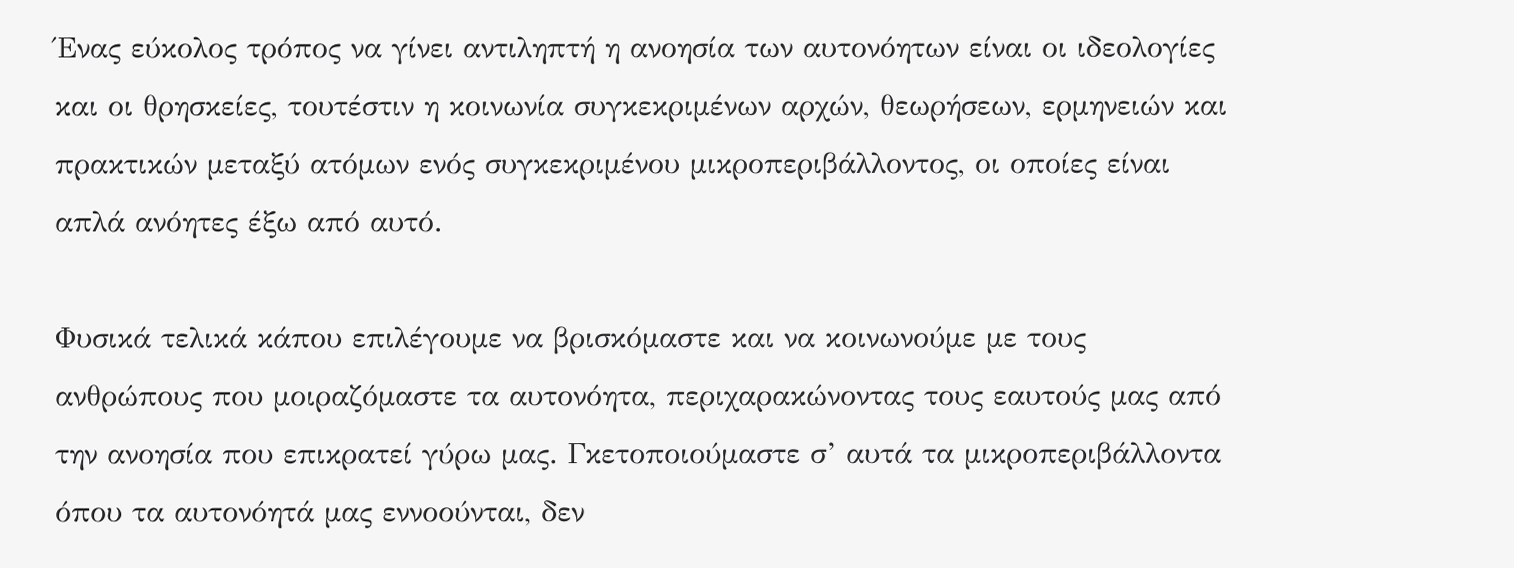Ένας εύκολος τρόπος να γίνει αντιληπτή η ανοησία των αυτονόητων είναι οι ιδεολογίες και οι θρησκείες, τουτέστιν η κοινωνία συγκεκριμένων αρχών, θεωρήσεων, ερμηνειών και πρακτικών μεταξύ ατόμων ενός συγκεκριμένου μικροπεριβάλλοντος, οι οποίες είναι απλά ανόητες έξω από αυτό.

Φυσικά τελικά κάπου επιλέγουμε να βρισκόμαστε και να κοινωνούμε με τους ανθρώπους που μοιραζόμαστε τα αυτονόητα, περιχαρακώνοντας τους εαυτούς μας από την ανοησία που επικρατεί γύρω μας. Γκετοποιούμαστε σ’ αυτά τα μικροπεριβάλλοντα όπου τα αυτονόητά μας εννοούνται, δεν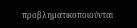προβληματικοποιούνται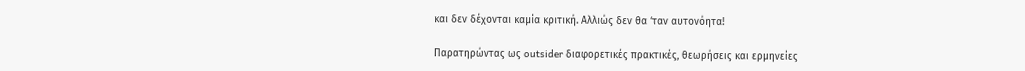και δεν δέχονται καμία κριτική. Αλλιώς δεν θα ‘ταν αυτονόητα!

Παρατηρώντας ως outsider διαφορετικές πρακτικές, θεωρήσεις και ερμηνείες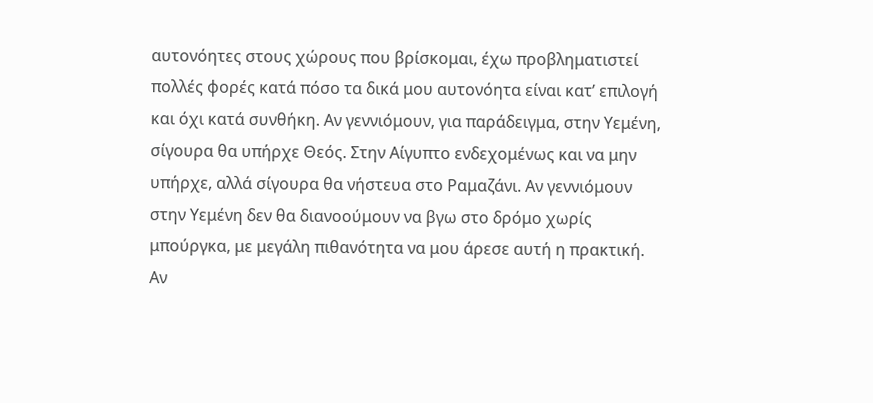αυτονόητες στους χώρους που βρίσκομαι, έχω προβληματιστεί πολλές φορές κατά πόσο τα δικά μου αυτονόητα είναι κατ’ επιλογή και όχι κατά συνθήκη. Αν γεννιόμουν, για παράδειγμα, στην Υεμένη, σίγουρα θα υπήρχε Θεός. Στην Αίγυπτο ενδεχομένως και να μην υπήρχε, αλλά σίγουρα θα νήστευα στο Ραμαζάνι. Αν γεννιόμουν στην Υεμένη δεν θα διανοούμουν να βγω στο δρόμο χωρίς μπούργκα, με μεγάλη πιθανότητα να μου άρεσε αυτή η πρακτική. Αν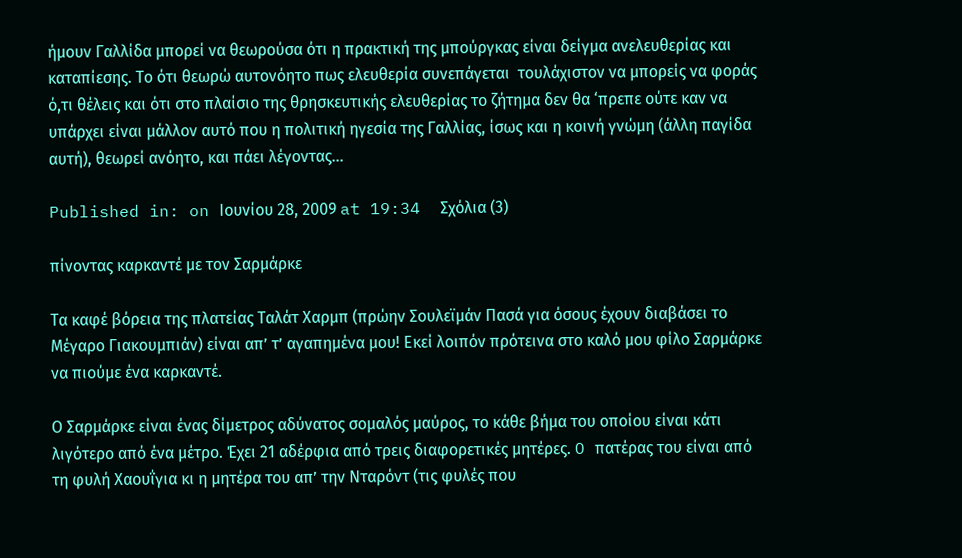ήμουν Γαλλίδα μπορεί να θεωρούσα ότι η πρακτική της μπούργκας είναι δείγμα ανελευθερίας και καταπίεσης. Το ότι θεωρώ αυτονόητο πως ελευθερία συνεπάγεται  τουλάχιστον να μπορείς να φοράς ό,τι θέλεις και ότι στο πλαίσιο της θρησκευτικής ελευθερίας το ζήτημα δεν θα ‘πρεπε ούτε καν να υπάρχει είναι μάλλον αυτό που η πολιτική ηγεσία της Γαλλίας, ίσως και η κοινή γνώμη (άλλη παγίδα αυτή), θεωρεί ανόητο, και πάει λέγοντας…

Published in: on Ιουνίου 28, 2009 at 19:34  Σχόλια (3)

πίνοντας καρκαντέ με τον Σαρμάρκε

Τα καφέ βόρεια της πλατείας Ταλάτ Χαρμπ (πρώην Σουλεϊμάν Πασά για όσους έχουν διαβάσει το Μέγαρο Γιακουμπιάν) είναι απ’ τ’ αγαπημένα μου! Εκεί λοιπόν πρότεινα στο καλό μου φίλο Σαρμάρκε να πιούμε ένα καρκαντέ.

Ο Σαρμάρκε είναι ένας δίμετρος αδύνατος σομαλός μαύρος, το κάθε βήμα του οποίου είναι κάτι λιγότερο από ένα μέτρο. Έχει 21 αδέρφια από τρεις διαφορετικές μητέρες. O πατέρας του είναι από τη φυλή Χαουΐγια κι η μητέρα του απ’ την Νταρόντ (τις φυλές που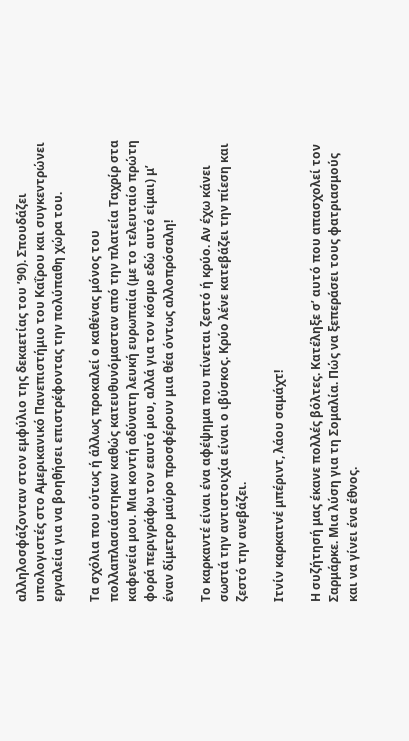αλληλοσφάζονταν στον εμφύλιο της δεκαετίας του ’90). Σπουδάζει υπολογιστές στο Αμερικανικό Πανεπιστήμιο του Καΐρου και συγκεντρώνει εργαλεία για να βοηθήσει επιστρέφοντας την πολύπαθη χώρα του.

Τα σχόλια που ούτως ή άλλως προκαλεί ο καθένας μόνος του πολλαπλασιάστηκαν καθώς κατευθυνόμασταν από την πλατεία Ταχρίρ στα καφενεία μου. Μια κοντή αδύνατη λευκή ευρωπαία (με το τελευταίο πρώτη φορά περιγράφω τον εαυτό μου, αλλά για τον κόσμο εδώ αυτό είμαι) μ’ έναν δίμετρο μαύρο προσφέρουν μια θέα όντως αλλοπρόσαλη!

Το καρκαντέ είναι ένα αφέψημα που πίνεται ζεστό ή κρύο. Αν έχω κάνει σωστά την αντιστοιχία είναι ο ιβύσκος. Κρύο λένε κατεβάζει την πίεση και ζεστό την ανεβάζει.

Ιτνίν καρκατνέ μπέριντ, λάου σαμάχτ!

Η συζήτησή μας έκανε πολλές βόλτες. Κατέληξε σ’ αυτό που απασχολεί τον Σαρμάρκε. Μια λύση για τη Σομαλία. Πώς να ξεπεράσει τους φατριασμούς και να γίνει ένα έθνος.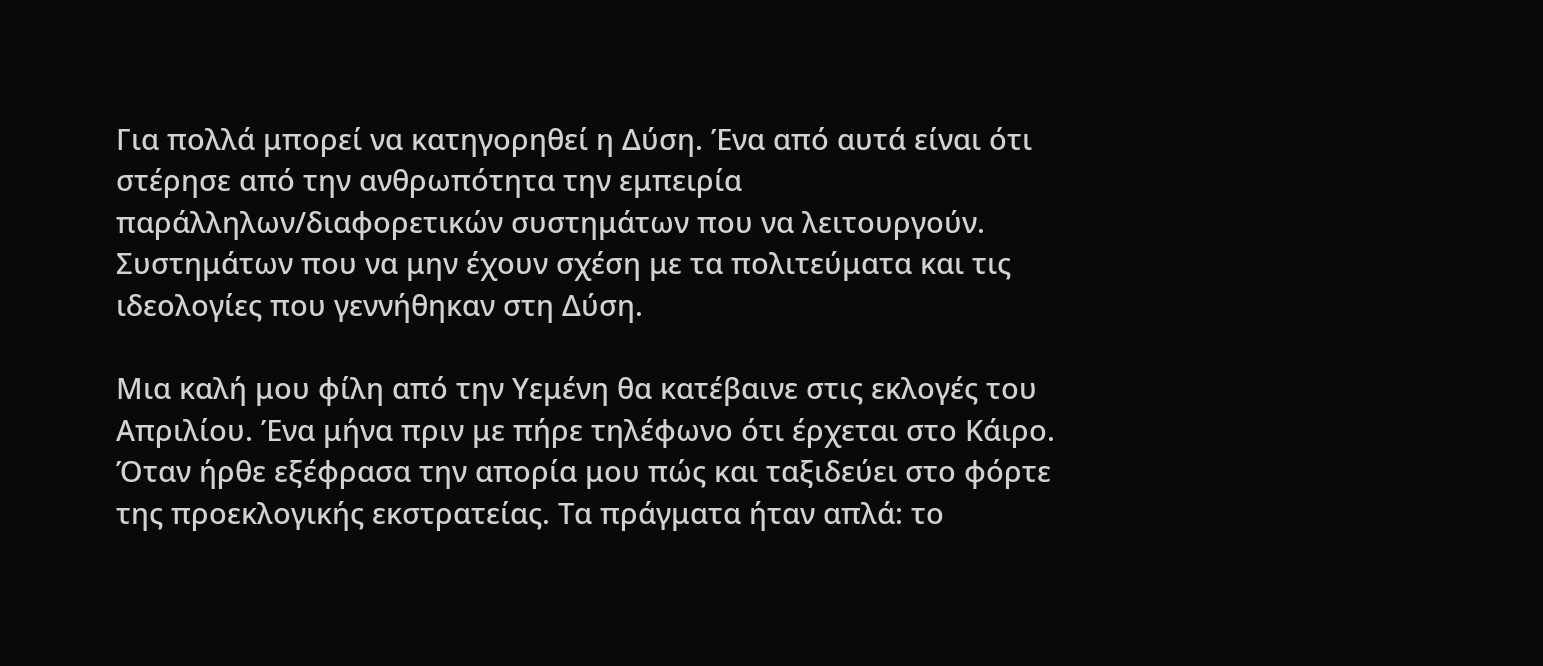Για πολλά μπορεί να κατηγορηθεί η Δύση. Ένα από αυτά είναι ότι στέρησε από την ανθρωπότητα την εμπειρία παράλληλων/διαφορετικών συστημάτων που να λειτουργούν. Συστημάτων που να μην έχουν σχέση με τα πολιτεύματα και τις ιδεολογίες που γεννήθηκαν στη Δύση.

Μια καλή μου φίλη από την Υεμένη θα κατέβαινε στις εκλογές του Απριλίου. Ένα μήνα πριν με πήρε τηλέφωνο ότι έρχεται στο Κάιρο. Όταν ήρθε εξέφρασα την απορία μου πώς και ταξιδεύει στο φόρτε της προεκλογικής εκστρατείας. Τα πράγματα ήταν απλά: το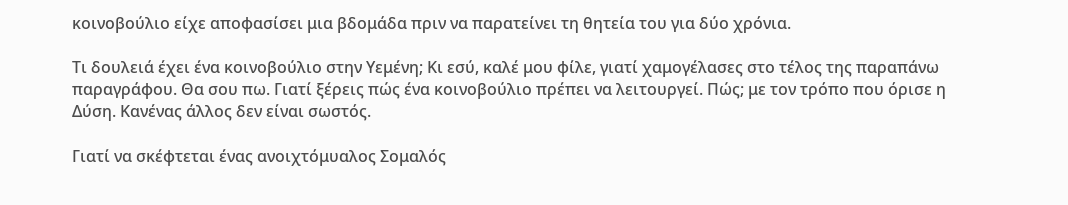κοινοβούλιο είχε αποφασίσει μια βδομάδα πριν να παρατείνει τη θητεία του για δύο χρόνια.

Τι δουλειά έχει ένα κοινοβούλιο στην Υεμένη; Κι εσύ, καλέ μου φίλε, γιατί χαμογέλασες στο τέλος της παραπάνω παραγράφου. Θα σου πω. Γιατί ξέρεις πώς ένα κοινοβούλιο πρέπει να λειτουργεί. Πώς; με τον τρόπο που όρισε η Δύση. Κανένας άλλος δεν είναι σωστός.

Γιατί να σκέφτεται ένας ανοιχτόμυαλος Σομαλός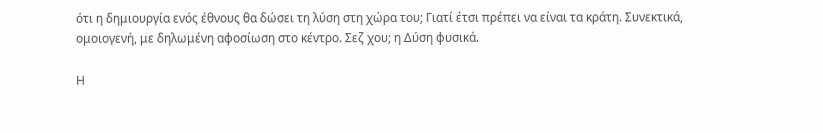ότι η δημιουργία ενός έθνους θα δώσει τη λύση στη χώρα του; Γιατί έτσι πρέπει να είναι τα κράτη. Συνεκτικά, ομοιογενή, με δηλωμένη αφοσίωση στο κέντρο. Σεζ χου; η Δύση φυσικά.

Η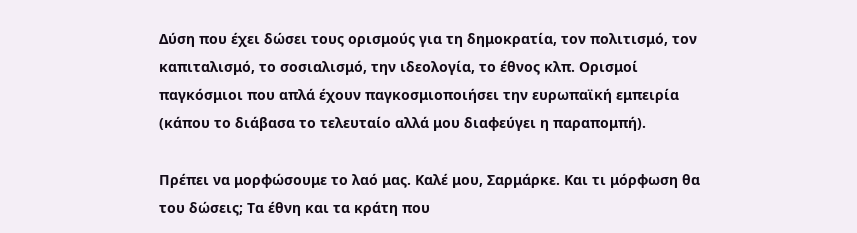Δύση που έχει δώσει τους ορισμούς για τη δημοκρατία, τον πολιτισμό, τον καπιταλισμό, το σοσιαλισμό, την ιδεολογία, το έθνος κλπ. Ορισμοί παγκόσμιοι που απλά έχουν παγκοσμιοποιήσει την ευρωπαϊκή εμπειρία (κάπου το διάβασα το τελευταίο αλλά μου διαφεύγει η παραπομπή).

Πρέπει να μορφώσουμε το λαό μας. Καλέ μου, Σαρμάρκε. Και τι μόρφωση θα του δώσεις; Τα έθνη και τα κράτη που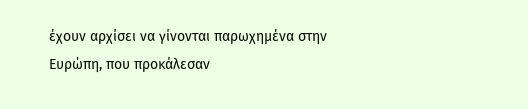έχουν αρχίσει να γίνονται παρωχημένα στην Ευρώπη, που προκάλεσαν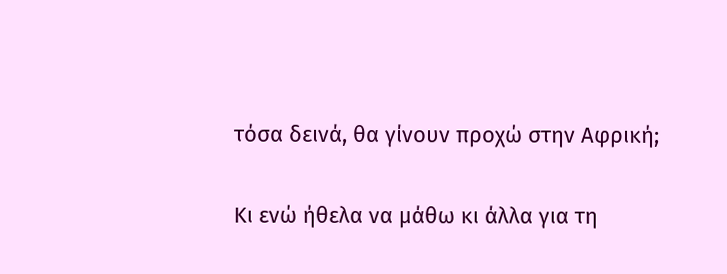τόσα δεινά, θα γίνουν προχώ στην Αφρική;

Κι ενώ ήθελα να μάθω κι άλλα για τη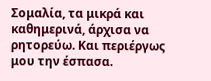Σομαλία, τα μικρά και καθημερινά, άρχισα να ρητορεύω. Και περιέργως μου την έσπασα.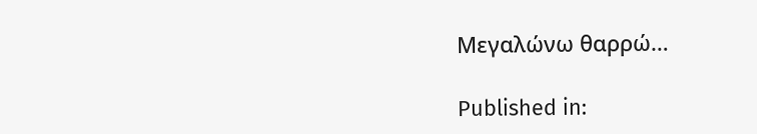Μεγαλώνω θαρρώ…

Published in: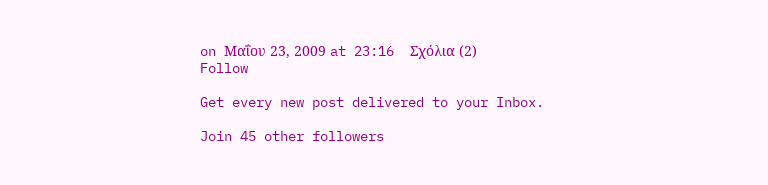on Μαΐου 23, 2009 at 23:16  Σχόλια (2)
Follow

Get every new post delivered to your Inbox.

Join 45 other followers